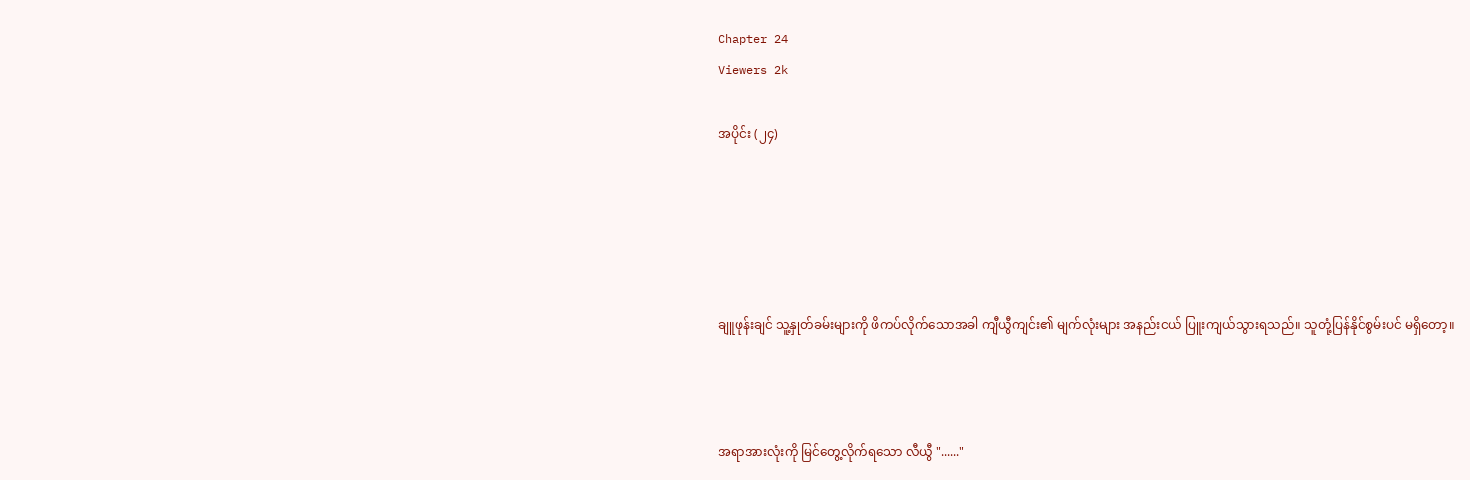Chapter 24
Viewers 2k

အပိုင်း (၂၄)





ချူဖုန်းချင် သူ့နှုတ်ခမ်းများကို ဖိကပ်လိုက်သောအခါ ကျီယွီကျင်း၏ မျက်လုံးများ အနည်းငယ် ပြူးကျယ်သွားရသည်။ သူတုံ့ပြန်နိုင်စွမ်းပင် မရှိတော့။



အရာအားလုံးကို မြင်တွေ့လိုက်ရသော လီယွီ "......"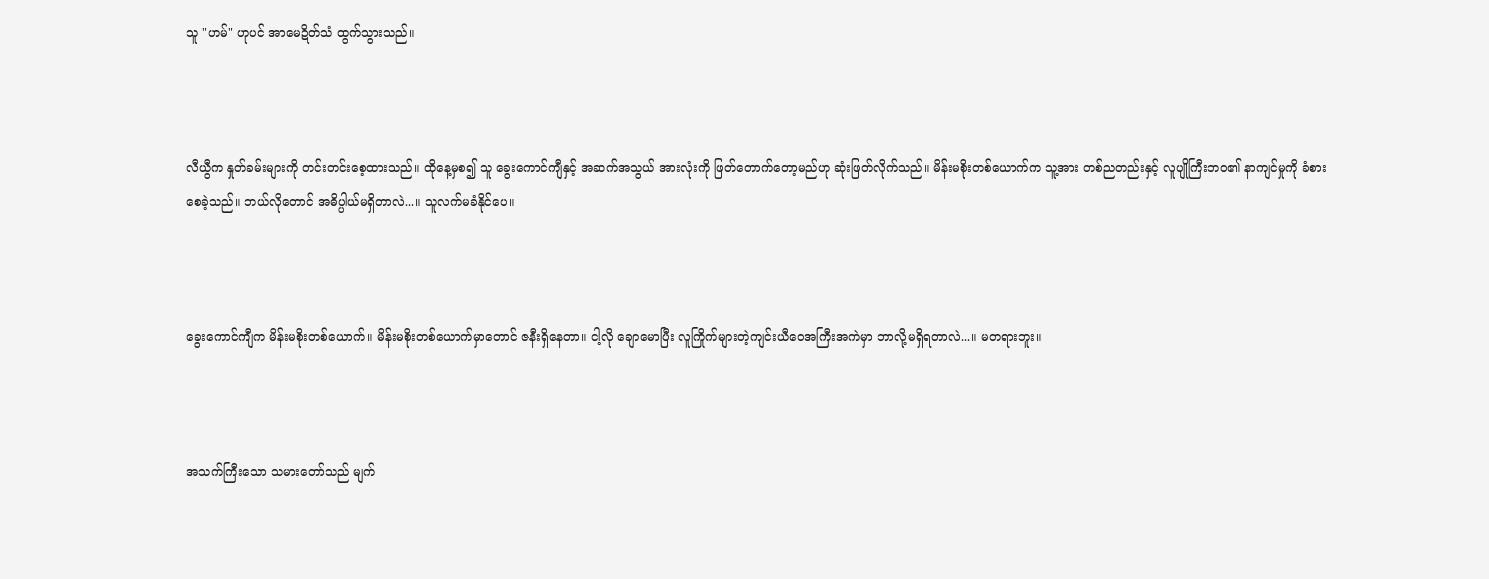သူ "ဟမ်" ဟုပင် အာမေဍိတ်သံ ထွက်သွားသည်။



လီယွီက နှုတ်ခမ်းများကို တင်းတင်းစေ့ထားသည်။ ထိုနေ့မှစ၍ သူ ခွေးကောင်ကျီနှင့် အဆက်အသွယ် အားလုံးကို ဖြတ်တောက်တော့မည်ဟု ဆုံးဖြတ်လိုက်သည်။ မိန်းမစိုးတစ်ယောက်က သူ့အား တစ်ညတည်းနှင့် လူပျိုကြီးဘဝ၏ နာကျင်မှုကို ခံစားစေခဲ့သည်။ ဘယ်လိုတောင် အဓိပ္ပါယ်မရှိတာလဲ...။ သူလက်မခံနိုင်ပေ။



ခွေးကောင်ကျီက မိန်းမစိုးတစ်ယောက်။ မိန်းမစိုးတစ်ယောက်မှာတောင် ဇနီးရှိနေတာ။ ငါ့လို ချောမောပြီး လူကြိုက်များတဲ့ကျင်းယီဝေအကြီးအကဲမှာ ဘာလို့မရှိရတာလဲ...။ မတရားဘူး။



အသက်ကြီးသော သမားတော်သည် မျက်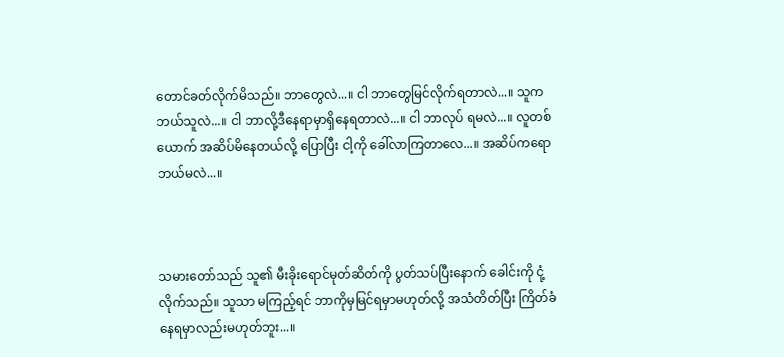တောင်ခတ်လိုက်မိသည်။ ဘာတွေလဲ...။ ငါ ဘာတွေမြင်လိုက်ရတာလဲ...။ သူက ဘယ်သူလဲ...။ ငါ ဘာလို့ဒီနေရာမှာရှိနေရတာလဲ...။ ငါ ဘာလုပ် ရမလဲ...။ လူတစ်ယောက် အဆိပ်မိနေတယ်လို့ ပြောပြီး ငါ့ကို ခေါ်လာကြတာလေ...။ အဆိပ်ကရော ဘယ်မလဲ...။



သမားတော်သည် သူ၏ မီးခိုးရောင်မုတ်ဆိတ်ကို ပွတ်သပ်ပြီးနောက် ခေါင်းကို ငုံ့လိုက်သည်။ သူသာ မကြည့်ရင် ဘာကိုမှမြင်ရမှာမဟုတ်လို့ အသံတိတ်ပြီး ကြိတ်ခံနေရမှာလည်းမဟုတ်ဘူး...။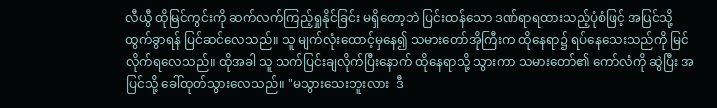လီယွီ ထိုမြင်ကွင်းကို ဆက်လက်ကြည့်ရှုနိုင်ခြင်း မရှိတော့ဘဲ ပြင်းထန်သော ဒဏ်ရာရထားသည့်ပုံစံဖြင့် အပြင်သို့ ထွက်ခွာရန် ပြင်ဆင်လေသည်။ သူ မျက်လုံးထောင့်မှနေ၍ သမားတော်အိုကြီးက ထိုနေရာ၌ ရပ်နေသေးသည်ကို မြင်လိုက်ရလေသည်။ ထိုအခါ သူ သက်ပြင်းချလိုက်ပြီးနောက် ထိုနေရာသို့ သွားကာ သမားတော်၏ ကော်လံကို ဆွဲပြီး အပြင်သို့ ခေါ်ထုတ်သွားလေသည်။ "မသွားသေးဘူးလား  ဒီ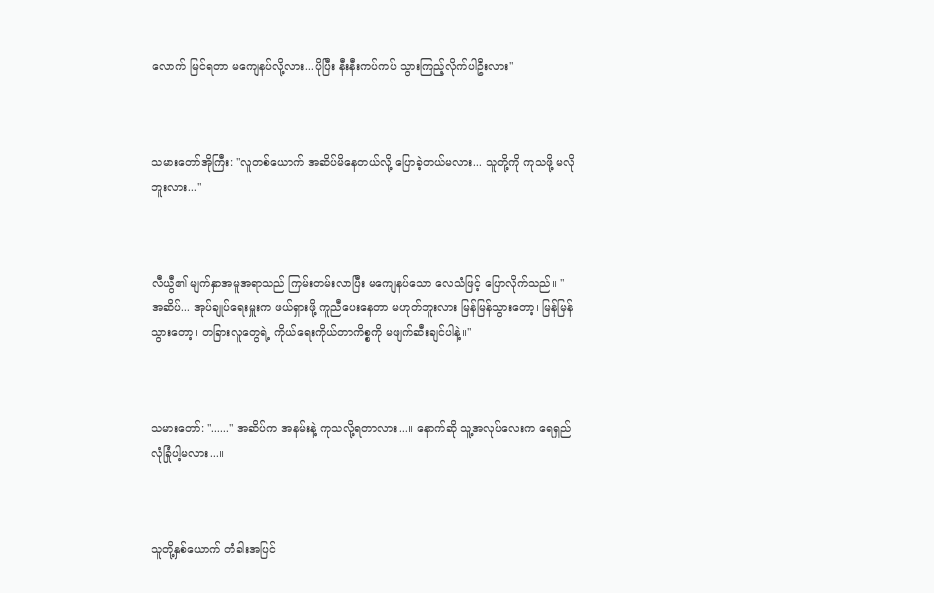လောက် မြင်ရတာ မကျေနပ်လို့လား...ပိုပြီး နီးနီးကပ်ကပ် သွားကြည့်လိုက်ပါဦးလား"



သမားတော်အိုကြီး: "လူတစ်ယောက် အဆိပ်မိနေတယ်လို့ ပြောခဲ့တယ်မလား... သူတို့ကို ကုသဖို့ မလိုဘူးလား..."



လီယွီ၏ မျက်နှာအမူအရာသည် ကြမ်းတမ်းလာပြီး မကျေနပ်သော လေသံဖြင့် ပြောလိုက်သည်။ "အဆိပ်... အုပ်ချုပ်ရေးမှူးက ဖယ်ရှားဖို့ ကူညီပေးနေတာ မဟုတ်ဘူးလား မြန်မြန်သွားတော့၊ မြန်မြန်သွားတော့၊ တခြားလူတွေရဲ့ ကိုယ်ရေးကိုယ်တာကိစ္စကို မဖျက်ဆီးချင်ပါနဲ့။"



သမားတော်: "......" အဆိပ်က အနမ်းနဲ့ ကုသလို့ရတာလား...။ နောက်ဆို သူ့အလုပ်လေးက ရေရှည် လုံခြုံပါ့မလား...။



သူတို့နှစ်ယောက် တံခါးအပြင်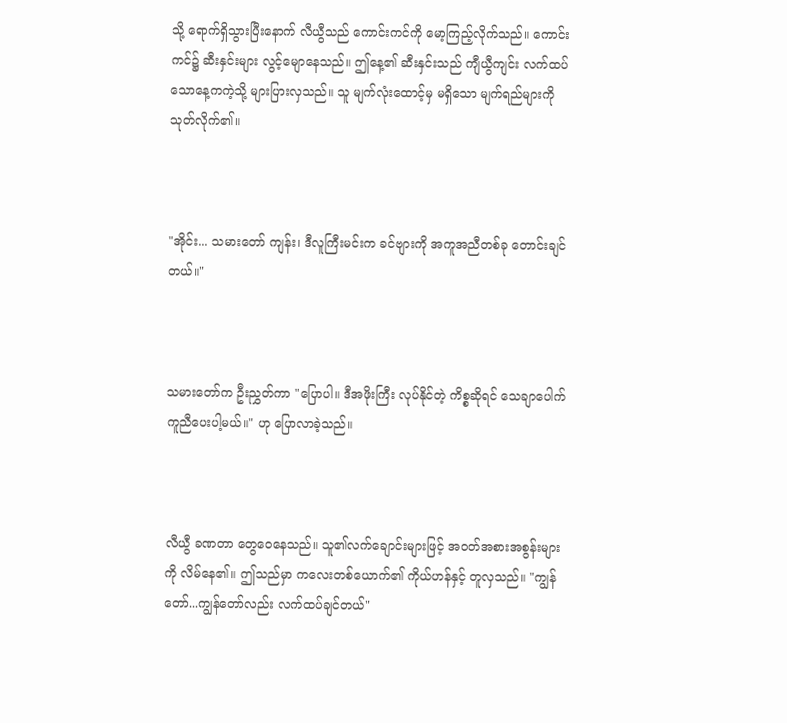သို့ ရောက်ရှိသွားပြီးနောက် လီယွီသည် ကောင်းကင်ကို မော့ကြည့်လိုက်သည်။ ကောင်းကင်၌ ဆီးနှင်းများ လွင့်မျောနေသည်။ ဤနေ့၏ ဆီးနှင်းသည် ကျီယွီကျင်း လက်ထပ်သောနေ့ကကဲ့သို့ များပြားလှသည်။ သူ မျက်လုံးထောင့်မှ မရှိသော မျက်ရည်များကို သုတ်လိုက်၏။



"အိုင်း... သမားတော် ကျန်း၊ ဒီလူကြီးမင်းက ခင်ဗျားကို အကူအညီတစ်ခု တောင်းချင်တယ်။"



သမားတော်က ဦးညွှတ်ကာ "ပြောပါ။ ဒီအဖိုးကြီး လုပ်နိုင်တဲ့ ကိစ္စဆိုရင် သေချာပေါက် ကူညီပေးပါ့မယ်။" ဟု ပြောလာခဲ့သည်။



လီယွီ ခဏတာ တွေဝေနေသည်။ သူ၏လက်ချောင်းများဖြင့် အဝတ်အစားအစွန်းများကို လိမ်နေ၏။ ဤသည်မှာ ကလေးတစ်ယောက်၏ ကိုယ်ဟန်နှင့် တူလှသည်။ "ကျွန်တော်...ကျွန်တော်လည်း လက်ထပ်ချင်တယ်"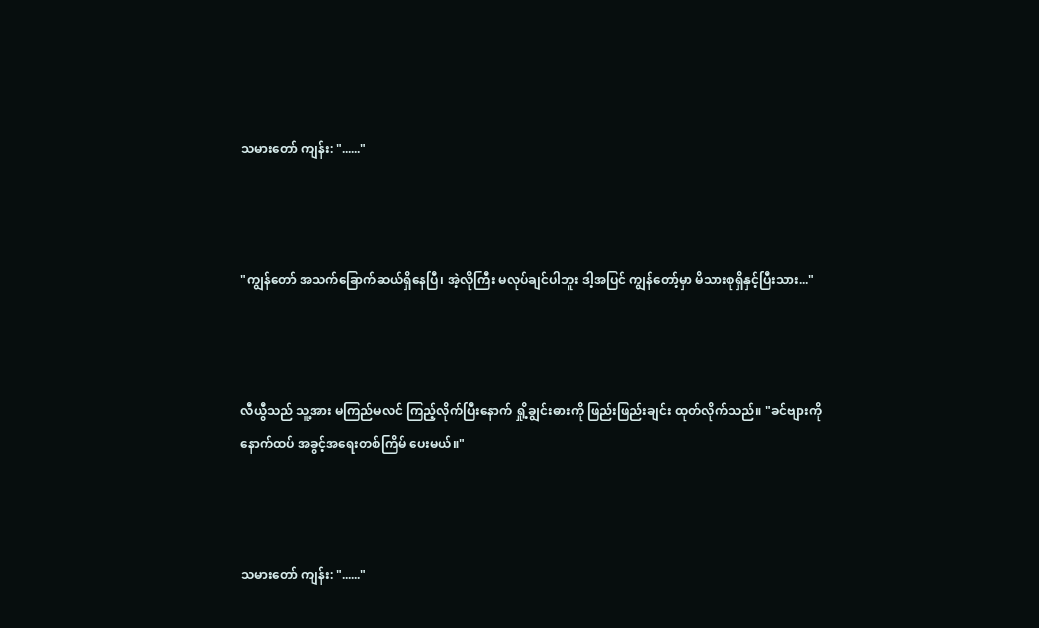သမားတော် ကျန်း: "......"



"ကျွန်တော် အသက်ခြောက်ဆယ်ရှိနေပြီ၊ အဲ့လိုကြီး မလုပ်ချင်ပါဘူး ဒါ့အပြင် ကျွန်တော့်မှာ မိသားစုရှိနှင့်ပြီးသား..."



လီယွီသည် သူ့အား မကြည်မလင် ကြည့်လိုက်ပြီးနောက် ရှို့ချွင်းဓားကို ဖြည်းဖြည်းချင်း ထုတ်လိုက်သည်။ "ခင်ဗျားကို နောက်ထပ် အခွင့်အရေးတစ်ကြိမ် ပေးမယ်။"



သမားတော် ကျန်း: "......"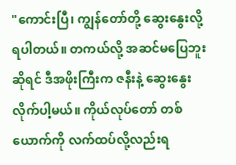"ကောင်းပြီ၊ ကျွန်တော်တို့ ဆွေးနွေးလို့ရပါတယ်။ တကယ်လို့ အဆင်မပြေဘူးဆိုရင် ဒီအဖိုးကြီးက ဇနီးနဲ့ ဆွေးနွေးလိုက်ပါ့မယ်။ ကိုယ်လုပ်တော် တစ်ယောက်ကို လက်ထပ်လို့လည်းရ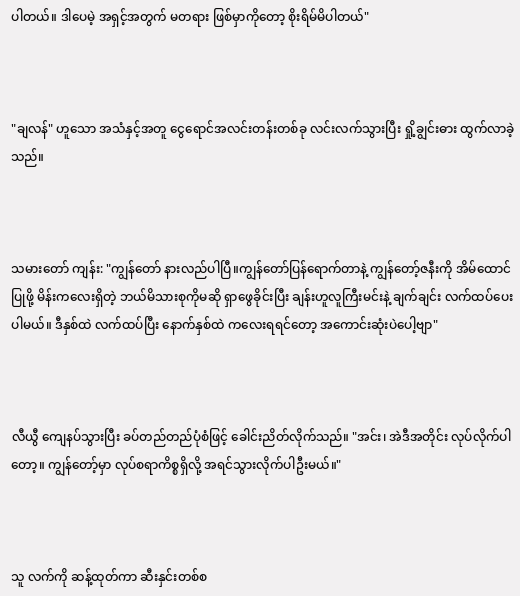ပါတယ်။ ဒါပေမဲ့ အရှင့်အတွက် မတရား ဖြစ်မှာကိုတော့ စိုးရိမ်မိပါတယ်"



"ချလန်" ဟူသော အသံနှင့်အတူ ငွေရောင်အလင်းတန်းတစ်ခု လင်းလက်သွားပြီး ရှို့ချွင်းဓား ထွက်လာခဲ့သည်။



သမားတော် ကျန်း: "ကျွန်တော် နားလည်ပါပြီ။ကျွန်တော်ပြန်ရောက်တာနဲ့ ကျွန်တော့်ဇနီးကို အိမ်ထောင်ပြုဖို့ မိန်းကလေးရှိတဲ့ ဘယ်မိသားစုကိုမဆို ရှာဖွေခိုင်းပြီး ချန်းဟူလူကြီးမင်းနဲ့ ချက်ချင်း လက်ထပ်ပေးပါမယ်။ ဒီနှစ်ထဲ လက်ထပ်ပြီး နောက်နှစ်ထဲ ကလေးရရင်တော့ အကောင်းဆုံးပဲပေါ့ဗျာ"



လီယွီ ကျေနပ်သွားပြီး ခပ်တည်တည်ပုံစံဖြင့် ခေါင်းညိတ်လိုက်သည်။ "အင်း၊ အဲဒီအတိုင်း လုပ်လိုက်ပါတော့။ ကျွန်တော့်မှာ လုပ်စရာကိစ္စရှိလို့ အရင်သွားလိုက်ပါဦးမယ်။"



သူ လက်ကို ဆန့်ထုတ်ကာ ဆီးနှင်းတစ်စ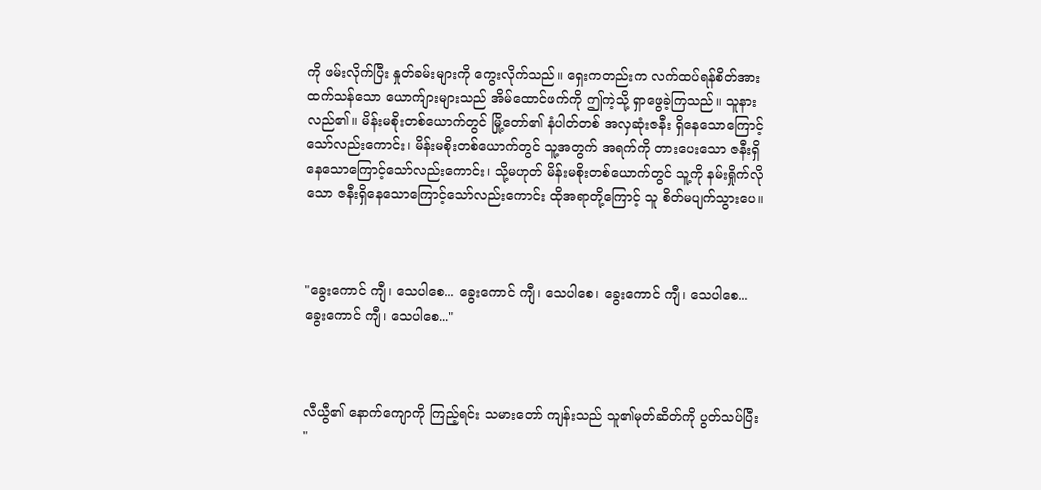ကို ဖမ်းလိုက်ပြီး နှုတ်ခမ်းများကို ကွေးလိုက်သည်။ ရှေးကတည်းက လက်ထပ်ရန်စိတ်အားထက်သန်သော ယောက်ျားများသည် အိမ်ထောင်ဖက်ကို ဤကဲ့သို့ ရှာဖွေခဲ့ကြသည်။ သူနားလည်၏။ မိန်းမစိုးတစ်ယောက်တွင် မြို့တော်၏ နံပါတ်တစ် အလှဆုံးဇနီး ရှိနေသောကြောင့်သော်လည်းကောင်း၊ မိန်းမစိုးတစ်ယောက်တွင် သူ့အတွက် အရက်ကို တားပေးသော ဇနီးရှိနေသောကြောင့်သော်လည်းကောင်း၊ သို့မဟုတ် မိန်းမစိုးတစ်ယောက်တွင် သူ့ကို နမ်းရှိုက်လိုသော ဇနီးရှိနေသောကြောင့်သော်လည်းကောင်း ထိုအရာတို့ကြောင့် သူ စိတ်မပျက်သွားပေ။



"ခွေးကောင် ကျီ၊ သေပါစေ... ခွေးကောင် ကျီ၊ သေပါစေ၊ ခွေးကောင် ကျီ၊ သေပါစေ... ခွေးကောင် ကျီ၊ သေပါစေ..."



လီယွီ၏ နောက်ကျောကို ကြည့်ရင်း သမားတော် ကျန်းသည် သူ၏မုတ်ဆိတ်ကို ပွတ်သပ်ပြီး "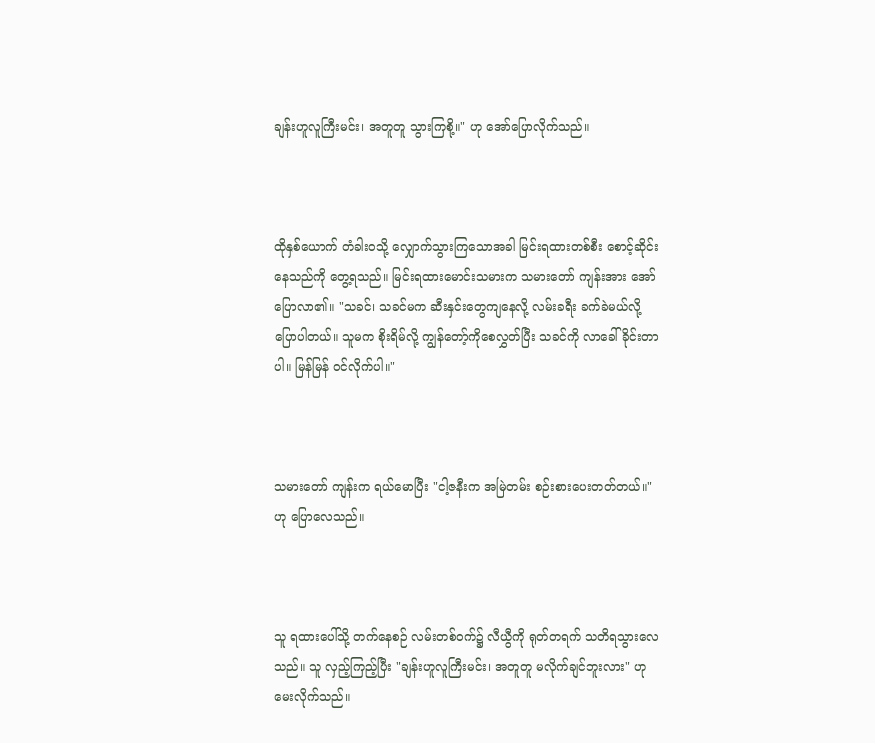ချန်းဟူလူကြီးမင်း၊ အတူတူ သွားကြစို့။" ဟု အော်ပြောလိုက်သည်။



ထိုနှစ်ယောက် တံခါးဝသို့ လျှောက်သွားကြသောအခါ မြင်းရထားတစ်စီး စောင့်ဆိုင်းနေသည်ကို တွေ့ရသည်။ မြင်းရထားမောင်းသမားက သမားတော် ကျန်းအား အော်ပြောလာ၏။ "သခင်၊ သခင်မက ဆီးနှင်းတွေကျနေလို့ လမ်းခရီး ခက်ခဲမယ်လို့ ပြောပါတယ်။ သူမက စိုးရိမ်လို့ ကျွန်တော့်ကိုစေလွှတ်ပြီး သခင်ကို လာခေါ်ခိုင်းတာပါ။ မြန်မြန် ဝင်လိုက်ပါ။"



သမားတော် ကျန်းက ရယ်မောပြီး "ငါ့ဇနီးက အမြဲတမ်း စဉ်းစားပေးတတ်တယ်။" ဟု ပြောလေသည်။



သူ ရထားပေါ်သို့ တက်နေစဉ် လမ်းတစ်ဝက်၌ လီယွီကို ရုတ်တရက် သတိရသွားလေသည်။ သူ လှည့်ကြည့်ပြီး "ချန်းဟူလူကြီးမင်း၊ အတူတူ မလိုက်ချင်ဘူးလား" ဟု မေးလိုက်သည်။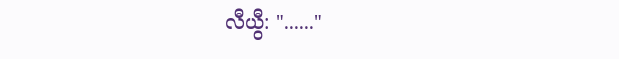လီယွီ: "......"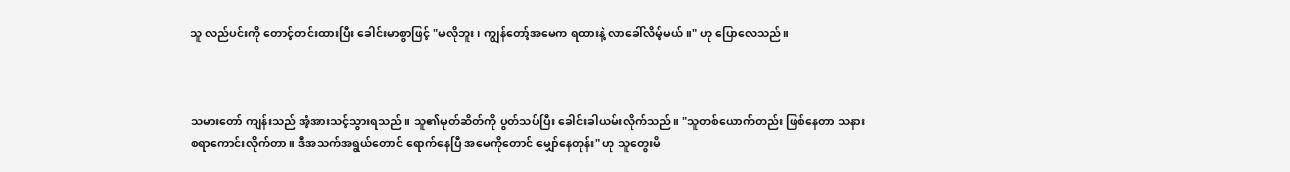သူ လည်ပင်းကို တောင့်တင်းထားပြီး ခေါင်းမာစွာဖြင့် "မလိုဘူး၊ ကျွန်တော့်အမေက ရထားနဲ့ လာခေါ်လိမ့်မယ်။" ဟု ပြောလေသည်။



သမားတော် ကျန်းသည် အံ့အားသင့်သွားရသည်။ သူ၏မုတ်ဆိတ်ကို ပွတ်သပ်ပြီး ခေါင်းခါယမ်းလိုက်သည်။ "သူတစ်ယောက်တည်း ဖြစ်နေတာ သနားစရာကောင်းလိုက်တာ။ ဒီအသက်အရွယ်တောင် ရောက်နေပြီ အမေကိုတောင် မျှော်နေတုန်း" ဟု သူတွေးမိ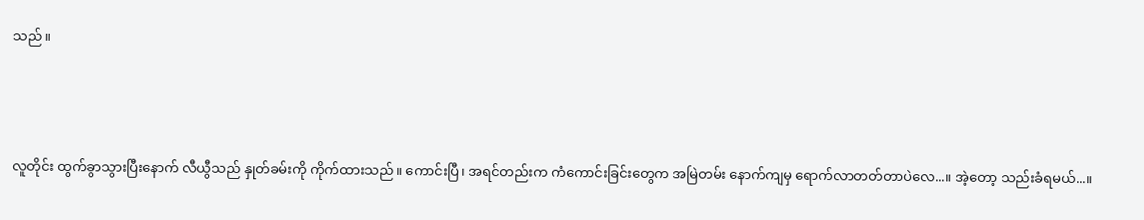သည်။



လူတိုင်း ထွက်ခွာသွားပြီးနောက် လီယွီသည် နှုတ်ခမ်းကို ကိုက်ထားသည်။ ကောင်းပြီ၊ အရင်တည်းက ကံကောင်းခြင်းတွေက အမြဲတမ်း နောက်ကျမှ ရောက်လာတတ်တာပဲလေ...။ အဲ့တော့ သည်းခံရမယ်...။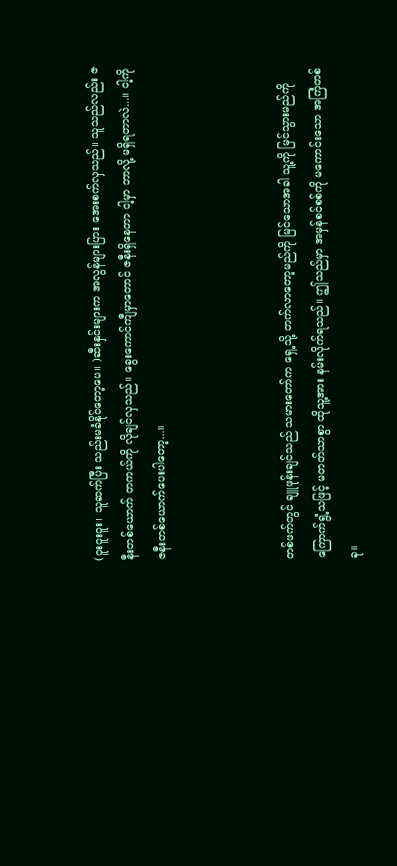(ဝူးဝူးဝူး၊ သူဆက်ပြီး သည်းမခံနိုင်တော့ပေ။ )ဆီးနှင်းများက အလွန်များပြား အေးစက်လှသည်။ သူသည်လည်း ဇနီးတစ်ယောက် တကယ်ကို လိုချင်လှသည်။ ခွေးကောင်ကျီမှာတောင် ဇနီးရှိနေတာ ငါ့မှာ ဘာလို့ မရှိရတာလဲ...။ ငါ့ကို ဇနီးတစ်ယောက်ပေးပါတော့...။



တစ်ဖက်တွင် ချူဖုန်းချင်သည် သမားတော်က ရှေ့သို့ တက်လာတော့မည်ကို မြင်သောအခါ သူ့ကို မြင်သွားမည်ကို ကြောက်ရွံ့သဖြင့် မတတ်သာစွာ ထိုသူ့အား နမ်းလိုက်ရသည်။ ဤသည်မှာ အမှန်စင်စစ်ကို မကောင်းသော အကြံတစ်ခု။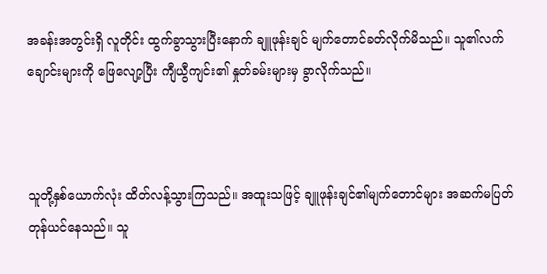အခန်းအတွင်းရှိ လူတိုင်း ထွက်ခွာသွားပြီးနောက် ချူဖုန်းချင် မျက်တောင်ခတ်လိုက်မိသည်။ သူ၏လက်ချောင်းများကို ဖြေလျော့ပြီး ကျီယွီကျင်း၏ နှုတ်ခမ်းများမှ ခွာလိုက်သည်။



သူတို့နှစ်ယောက်လုံး ထိတ်လန့်သွားကြသည်။ အထူးသဖြင့် ချူဖုန်းချင်၏မျက်တောင်များ အဆက်မပြတ် တုန်ယင်နေသည်။ သူ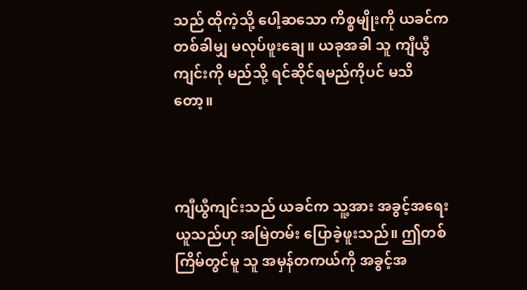သည် ထိုကဲ့သို့ ပေါ့ဆသော ကိစ္စမျိုးကို ယခင်က တစ်ခါမျှ မလုပ်ဖူးချေ။ ယခုအခါ သူ ကျီယွီကျင်းကို မည်သို့ ရင်ဆိုင်ရမည်ကိုပင် မသိတော့။



ကျီယွီကျင်းသည် ယခင်က သူ့အား အခွင့်အရေးယူသည်ဟု အမြဲတမ်း ပြောခဲ့ဖူးသည်။ ဤတစ်ကြိမ်တွင်မူ သူ အမှန်တကယ်ကို အခွင့်အ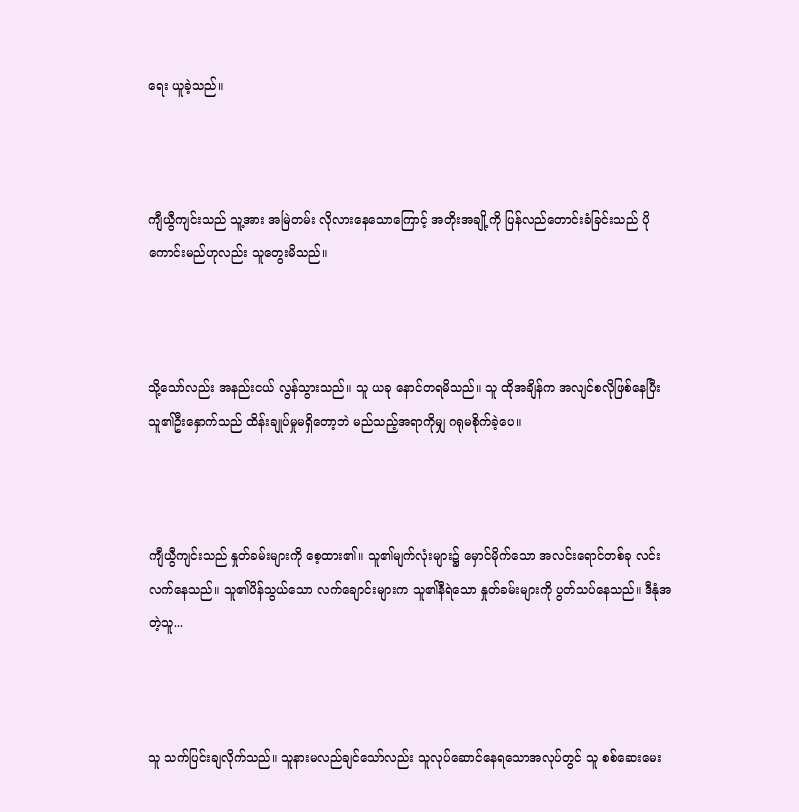ရေး ယူခဲ့သည်။



ကျီယွီကျင်းသည် သူ့အား အမြဲတမ်း လိုလားနေသောကြောင့် အတိုးအချို့ကို ပြန်လည်တောင်းခံခြင်းသည် ပိုကောင်းမည်ဟုလည်း သူတွေးမိသည်။



သို့သော်လည်း အနည်းငယ် လွန်သွားသည်။ သူ ယခု နောင်တရမိသည်။ သူ ထိုအချိန်က အလျင်စလိုဖြစ်နေပြီး သူ၏ဦးနှောက်သည် ထိန်းချုပ်မှုမရှိတော့ဘဲ မည်သည့်အရာကိုမျှ ဂရုမစိုက်ခဲ့ပေ။



ကျီယွီကျင်းသည် နှုတ်ခမ်းများကို စေ့ထား၏။ သူ၏မျက်လုံးများ၌ မှောင်မိုက်သော အလင်းရောင်တစ်ခု လင်းလက်နေသည်။ သူ၏ပိန်သွယ်သော လက်ချောင်းများက သူ၏နီရဲသော နှုတ်ခမ်းများကို ပွတ်သပ်နေသည်။ ဒီနုံအတဲ့သူ...



သူ သက်ပြင်းချလိုက်သည်။ သူနားမလည်ချင်သော်လည်း သူလုပ်ဆောင်နေရသောအလုပ်တွင် သူ စစ်ဆေးမေး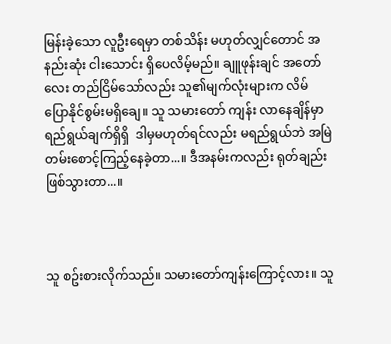မြန်းခဲ့သော လူဦးရေမှာ တစ်သိန်း မဟုတ်လျှင်တောင် အနည်းဆုံး ငါးသောင်း ရှိပေလိမ့်မည်။ ချူဖုန်းချင် အတော်လေး တည်ငြိမ်သော်လည်း သူ၏မျက်လုံးများက လိမ်ပြောနိုင်စွမ်းမရှိချေ။ သူ သမားတော် ကျန်း လာနေချိန်မှာ ရည်ရွယ်ချက်ရှိရှိ  ဒါမှမဟုတ်ရင်လည်း မရည်ရွယ်ဘဲ အမြဲတမ်းစောင့်ကြည့်နေခဲ့တာ...။ ဒီအနမ်းကလည်း ရုတ်ချည်းဖြစ်သွားတာ...။



သူ စဥ်းစားလိုက်သည်။ သမားတော်ကျန်းကြောင့်လား။ သူ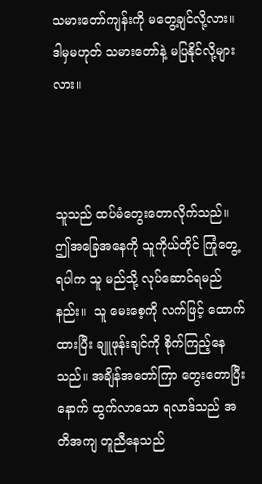သမားတော်ကျန်းကို မတွေ့ချင်လို့လား။ ဒါမှမဟုတ် သမားတော်နဲ့ မပြနိုင်လို့များလား။



သူသည် ထပ်မံတွေးတောလိုက်သည်။ ဤအခြေအနေကို သူကိုယ်တိုင် ကြုံတွေ့ရပါက သူ မည်သို့ လုပ်ဆောင်ရမည်နည်း။  သူ မေးစေ့ကို လက်ဖြင့် ထောက်ထားပြီး ချူဖုန်းချင်ကို စိုက်ကြည့်နေသည်။ အချိန်အတော်ကြာ တွေးတောပြီးနောက် ထွက်လာသော ရလာဒ်သည် အတိအကျ တူညီနေသည်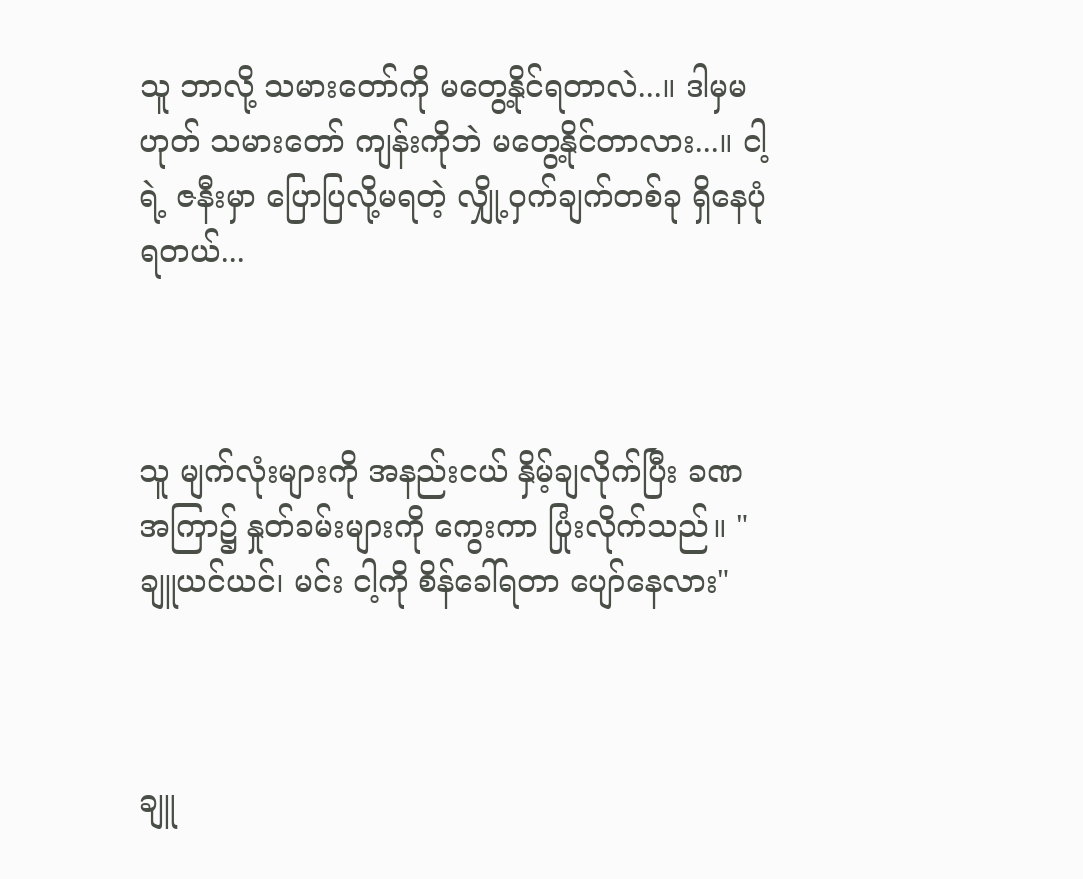သူ ဘာလို့ သမားတော်ကို မတွေ့နိုင်ရတာလဲ...။ ဒါမှမဟုတ် သမားတော် ကျန်းကိုဘဲ မတွေ့နိုင်တာလား...။ ငါ့ရဲ့ ဇနီးမှာ ပြောပြလို့မရတဲ့ လျှို့ဝှက်ချက်တစ်ခု ရှိနေပုံရတယ်...



သူ မျက်လုံးများကို အနည်းငယ် နှိမ့်ချလိုက်ပြီး ခဏအကြာ၌ နှုတ်ခမ်းများကို ကွေးကာ ပြုံးလိုက်သည်။ "ချူယင်ယင်၊ မင်း ငါ့ကို စိန်ခေါ်ရတာ ပျော်နေလား"



ချူ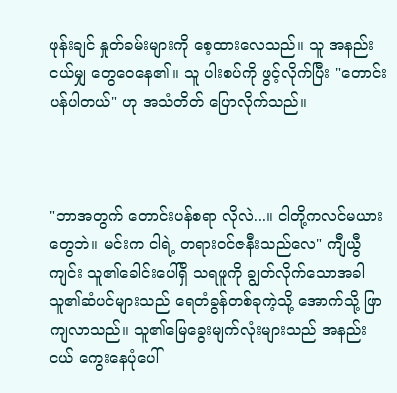ဖုန်းချင် နှုတ်ခမ်းများကို စေ့ထားလေသည်။ သူ အနည်းငယ်မျှ တွေဝေနေ၏။ သူ ပါးစပ်ကို ဖွင့်လိုက်ပြီး "တောင်းပန်ပါတယ်" ဟု အသံတိတ် ပြောလိုက်သည်။



"ဘာအတွက် တောင်းပန်စရာ လိုလဲ...။ ငါတို့ကလင်မယားတွေဘဲ။ မင်းက ငါရဲ့ တရားဝင်ဇနီးသည်လေ" ကျီယွီကျင်း သူ၏ခေါင်းပေါ်ရှိ သရဖူကို ချွတ်လိုက်သောအခါ သူ၏ဆံပင်များသည် ရေတံခွန်တစ်ခုကဲ့သို့ အောက်သို့ ဖြာကျလာသည်။ သူ၏မြေခွေးမျက်လုံးများသည် အနည်းငယ် ကွေးနေပုံပေါ်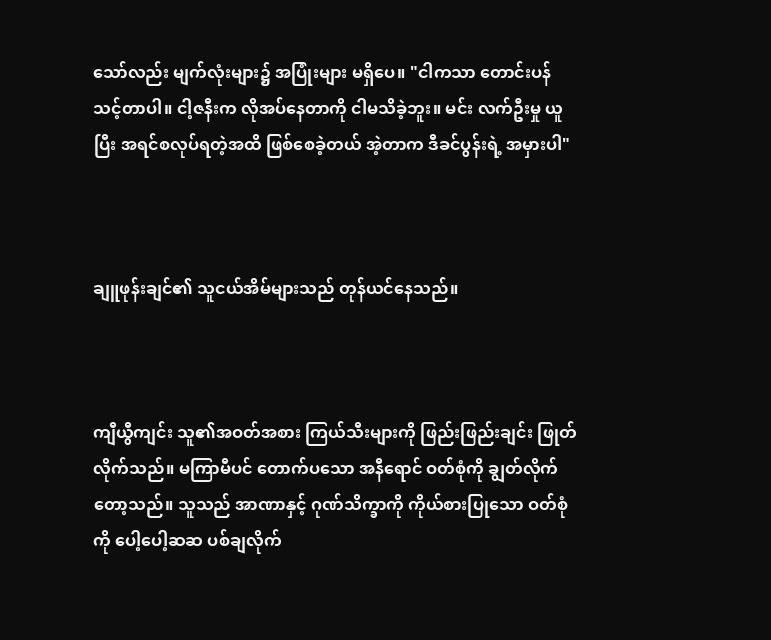သော်လည်း မျက်လုံးများ၌ အပြုံးများ မရှိပေ။ "ငါကသာ တောင်းပန်သင့်တာပါ။ ငါ့ဇနီးက လိုအပ်နေတာကို ငါမသိခဲ့ဘူး။ မင်း လက်ဦးမှု ယူပြီး အရင်စလုပ်ရတဲ့အထိ ဖြစ်စေခဲ့တယ် အဲ့တာက ဒီခင်ပွန်းရဲ့ အမှားပါ"



ချူဖုန်းချင်၏ သူငယ်အိမ်များသည် တုန်ယင်နေသည်။



ကျီယွီကျင်း သူ၏အဝတ်အစား ကြယ်သီးများကို ဖြည်းဖြည်းချင်း ဖြုတ်လိုက်သည်။ မကြာမီပင် တောက်ပသော အနီရောင် ဝတ်စုံကို ချွတ်လိုက်တော့သည်။ သူသည် အာဏာနှင့် ဂုဏ်သိက္ခာကို ကိုယ်စားပြုသော ဝတ်စုံကို ပေါ့ပေါ့ဆဆ ပစ်ချလိုက်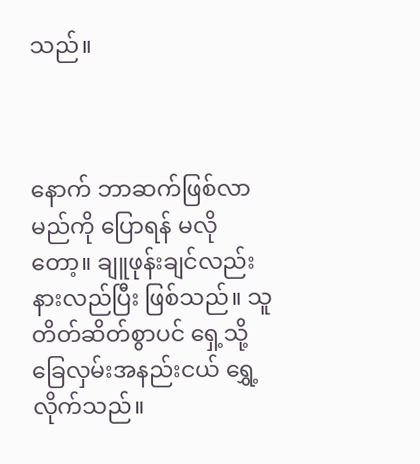သည်။



နောက် ဘာဆက်ဖြစ်လာမည်ကို ပြောရန် မလိုတော့။ ချူဖုန်းချင်လည်း နားလည်ပြီး ဖြစ်သည်။ သူ တိတ်ဆိတ်စွာပင် ရှေ့သို့ ခြေလှမ်းအနည်းငယ် ရွှေ့လိုက်သည်။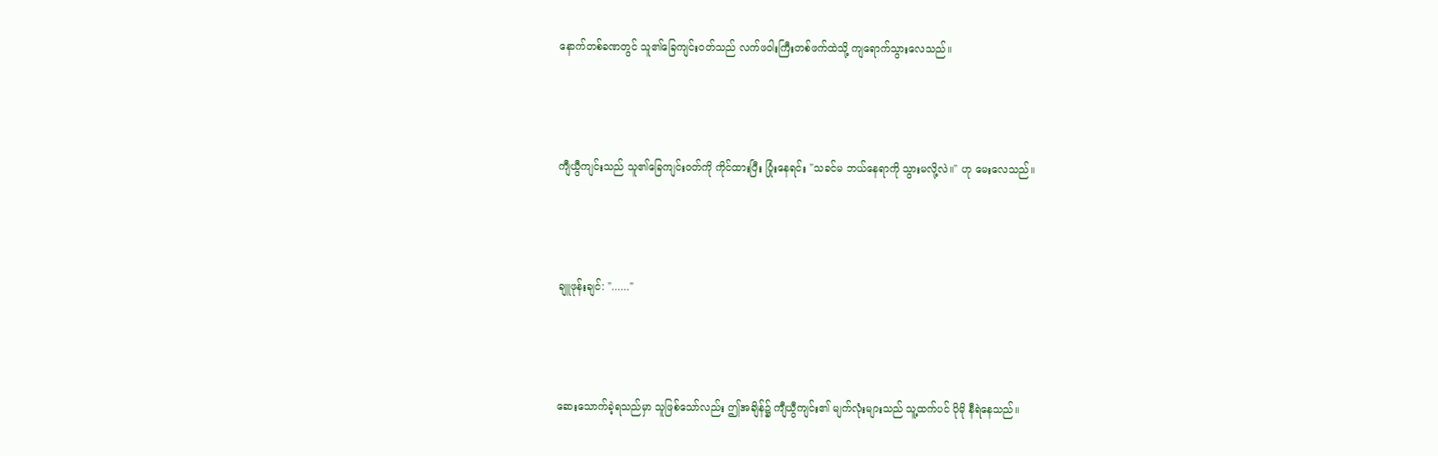နောက်တစ်ခဏတွင် သူ၏ခြေကျင်းဝတ်သည် လက်ဖဝါးကြီးတစ်ဖက်ထဲသို့ ကျရောက်သွားလေသည်။



ကျီယွီကျင်းသည် သူ၏ခြေကျင်းဝတ်ကို ကိုင်ထားပြီး ပြုံးနေရင်း "သခင်မ ဘယ်နေရာကို သွားမလို့လဲ။" ဟု မေးလေသည်။



ချူဖုန်းချင်: "......"



ဆေးသောက်ခဲ့ရသည်မှာ သူဖြစ်သော်လည်း ဤအချိန်၌ ကျီယွီကျင်း၏ မျက်လုံးများသည် သူ့ထက်ပင် ပိုမို နီရဲနေသည်။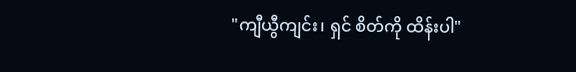"ကျီယွီကျင်း၊ ရှင် စိတ်ကို ထိန်းပါ"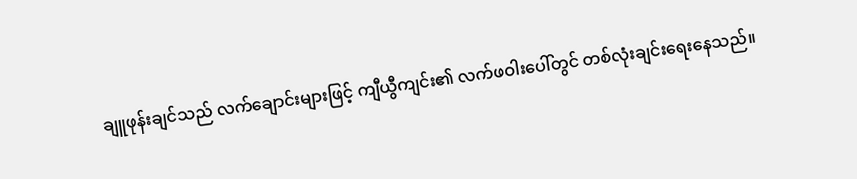ချူဖုန်းချင်သည် လက်ချောင်းများဖြင့် ကျီယွီကျင်း၏ လက်ဖဝါးပေါ်တွင် တစ်လုံးချင်းရေးနေသည်။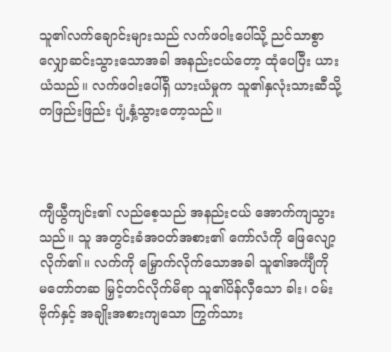သူ၏လက်ချောင်းများသည် လက်ဖဝါးပေါ်သို့ ညင်သာစွာ လျှောဆင်းသွားသောအခါ အနည်းငယ်တော့ ထုံပေပြီး ယားယံသည်။ လက်ဖဝါးပေါ်ရှိ ယားယံမှုက သူ၏နှလုံးသားဆီသို့ တဖြည်းဖြည်း ပျံ့နှံ့သွားတော့သည်။



ကျီယွီကျင်း၏ လည်စေ့သည် အနည်းငယ် အောက်ကျသွားသည်။ သူ အတွင်းခံအဝတ်အစား၏ ကော်လံကို ဖြေလျော့လိုက်၏။ လက်ကို မြှောက်လိုက်သောအခါ သူ၏အင်္ကျီကို မတော်တဆ မြှင့်တင်လိုက်မိရာ သူ၏ပိန်လှီသော ခါး၊ ဝမ်းဗိုက်နှင့် အချိုးအစားကျသော ကြွက်သား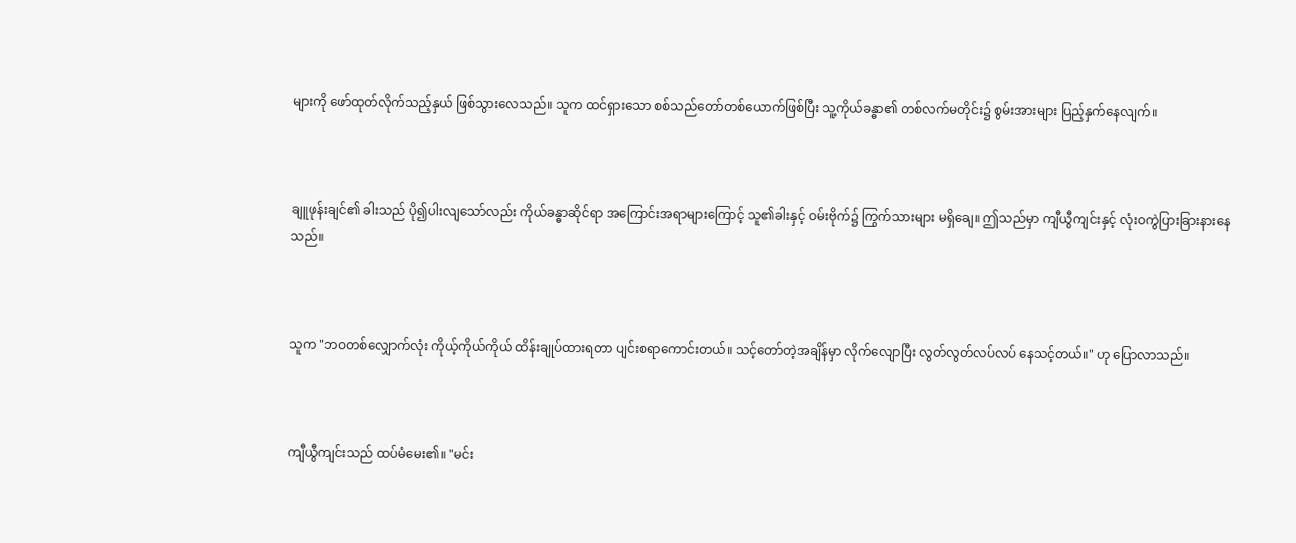များကို ဖော်ထုတ်လိုက်သည့်နှယ် ဖြစ်သွားလေသည်။ သူက ထင်ရှားသော စစ်သည်တော်တစ်ယောက်ဖြစ်ပြီး သူ့ကိုယ်ခန္ဓာ၏ တစ်လက်မတိုင်း၌ စွမ်းအားများ ပြည့်နှက်နေလျက်။



ချူဖုန်းချင်၏ ခါးသည် ပို၍ပါးလျသော်လည်း ကိုယ်ခန္ဓာဆိုင်ရာ အကြောင်းအရာများကြောင့် သူ၏ခါးနှင့် ဝမ်းဗိုက်၌ ကြွက်သားများ မရှိချေ။ ဤသည်မှာ ကျီယွီကျင်းနှင့် လုံးဝကွဲပြားခြားနားနေသည်။



သူက "ဘဝတစ်လျှောက်လုံး ကိုယ့်ကိုယ်ကိုယ် ထိန်းချုပ်ထားရတာ ပျင်းစရာကောင်းတယ်။ သင့်တော်တဲ့အချိန်မှာ လိုက်လျောပြီး လွတ်လွတ်လပ်လပ် နေသင့်တယ်။" ဟု ပြောလာသည်။



ကျီယွီကျင်းသည် ထပ်မံမေး၏။ "မင်း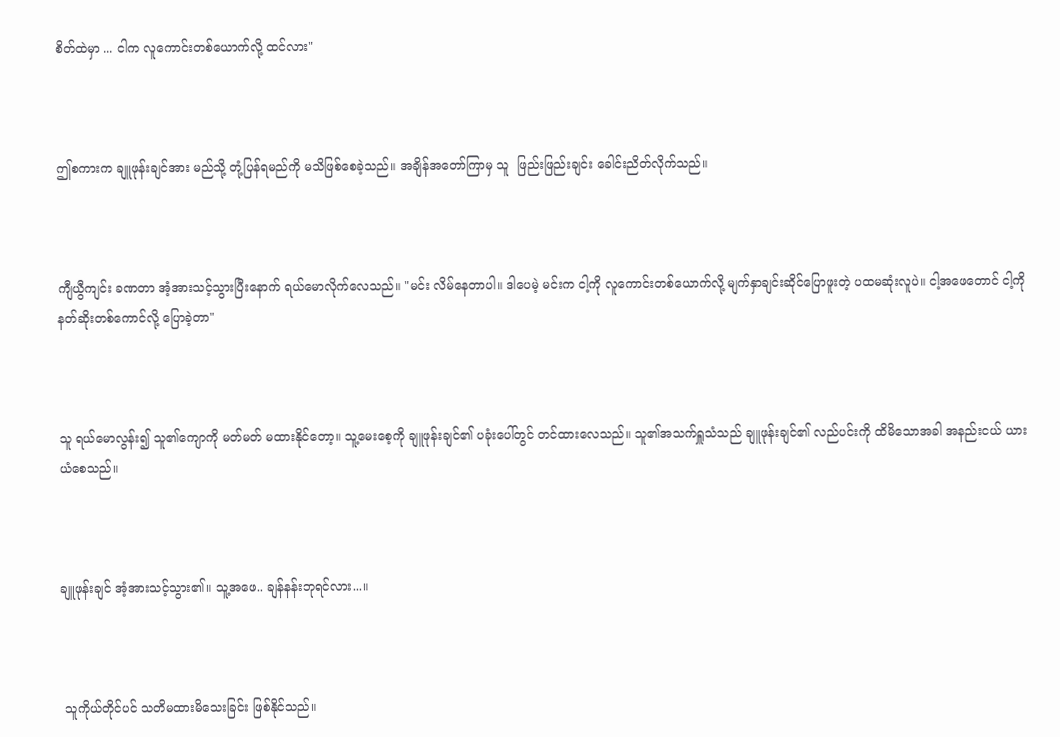စိတ်ထဲမှာ ... ငါက လူကောင်းတစ်ယောက်လို့ ထင်လား"



ဤစကားက ချူဖုန်းချင်အား မည်သို့ တုံ့ပြန်ရမည်ကို မသိဖြစ်စေခဲ့သည်။ အချိန်အတော်ကြာမှ သူ  ဖြည်းဖြည်းချင်း ခေါင်းညိတ်လိုက်သည်။



ကျီယွီကျင်း ခဏတာ အံ့အားသင့်သွားပြီးနောက် ရယ်မောလိုက်လေသည်။ "မင်း လိမ်နေတာပါ။ ဒါပေမဲ့ မင်းက ငါ့ကို လူကောင်းတစ်ယောက်လို့ မျက်နှာချင်းဆိုင်ပြောဖူးတဲ့ ပထမဆုံးလူပဲ။ ငါ့အဖေတောင် ငါ့ကို နတ်ဆိုးတစ်ကောင်လို့ ပြောခဲ့တာ"



သူ ရယ်မောလွန်း၍ သူ၏ကျောကို မတ်မတ် မထားနိုင်တော့။ သူ့မေးစေ့ကို ချူဖုန်းချင်၏ ပခုံးပေါ်တွင် တင်ထားလေသည်။ သူ၏အသက်ရှူသံသည် ချူဖုန်းချင်၏ လည်ပင်းကို ထိမိသောအခါ အနည်းငယ် ယားယံစေသည်။



ချူဖုန်းချင် အံ့အားသင့်သွား၏။ သူ့အဖေ.. ချန်နန်းဘုရင်လား...။



 သူကိုယ်တိုင်ပင် သတိမထားမိသေးခြင်း ဖြစ်နိုင်သည်။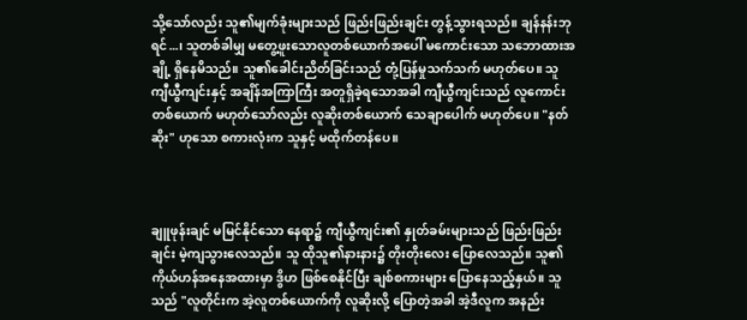သို့သော်လည်း သူ၏မျက်ခုံးများသည် ဖြည်းဖြည်းချင်း တွန့်သွားရသည်။ ချန်နန်းဘုရင်...၊ သူတစ်ခါမျှ မတွေ့ဖူးသောလူတစ်ယောက်အပေါ် မကောင်းသော သဘောထားအချို့ ရှိနေမိသည်။ သူ၏ခေါင်းညိတ်ခြင်းသည် တုံ့ပြန်မှုသက်သက် မဟုတ်ပေ။ သူ ကျီယွီကျင်းနှင့် အချိန်အကြာကြီး အတူရှိခဲ့ရသောအခါ ကျီယွီကျင်းသည် လူကောင်းတစ်ယောက် မဟုတ်သော်လည်း လူဆိုးတစ်ယောက် သေချာပေါက် မဟုတ်ပေ။ "နတ်ဆိုး" ဟုသော စကားလုံးက သူနှင့် မထိုက်တန်ပေ။



ချူဖုန်းချင် မမြင်နိုင်သော နေရာ၌ ကျီယွီကျင်း၏ နှုတ်ခမ်းများသည် ဖြည်းဖြည်းချင်း မဲ့ကျသွားလေသည်။ သူ ထိုသူ၏နားနား၌ တိုးတိုးလေး ပြောလေသည်။ သူ၏ကိုယ်ဟန်အနေအထားမှာ ဒွိဟ ဖြစ်စေနိုင်ပြီး ချစ်စကားများ ပြောနေသည့်နှယ်။ သူသည် "လူတိုင်းက အဲ့လူတစ်ယောက်ကို လူဆိုးလို့ ပြောတဲ့အခါ အဲ့ဒီလူက အနည်း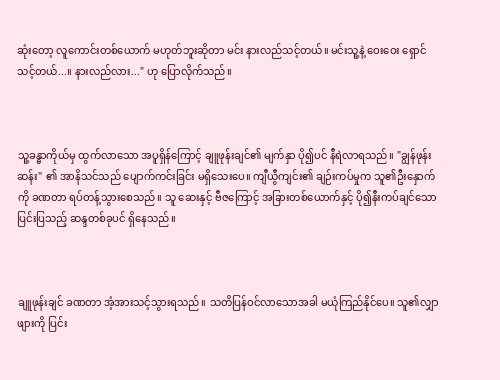ဆုံးတော့ လူကောင်းတစ်ယောက် မဟုတ်ဘူးဆိုတာ မင်း နားလည်သင့်တယ်။ မင်းသူ့နဲ့ ဝေးဝေး ရှောင်သင့်တယ်...။ နားလည်လား..." ဟု ပြောလိုက်သည်။



သူ့ခန္ဓာကိုယ်မှ ထွက်လာသော အပူရှိန်ကြောင့် ချူဖုန်းချင်၏ မျက်နှာ ပို၍ပင် နီရဲလာရသည်။ "ချွန်ဖုန်းဆန်း" ၏ အာနိသင်သည် ပျောက်ကင်းခြင်း မရှိသေးပေ။ ကျီယွီကျင်း၏ ချဉ်းကပ်မှုက သူ၏ဦးနှောက်ကို ခဏတာ ရပ်တန့်သွားစေသည်။ သူ ဆေးနှင့် ဗီဇကြောင့် အခြားတစ်ယောက်နှင့် ပို၍နီးကပ်ချင်သော ပြင်းပြသည့် ဆန္ဒတစ်ခုပင် ရှိနေသည်။



ချူဖုန်းချင် ခဏတာ အံ့အားသင့်သွားရသည်။ သတိပြန်ဝင်လာသောအခါ မယုံကြည်နိုင်ပေ။ သူ၏လျှာဖျားကို ပြင်း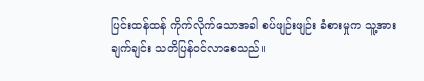ပြင်းထန်ထန် ကိုက်လိုက်သောအခါ စပ်ဖျဉ်းဖျဉ်း ခံစားမှုက သူ့အား ချက်ချင်း သတိပြန်ဝင်လာစေသည်။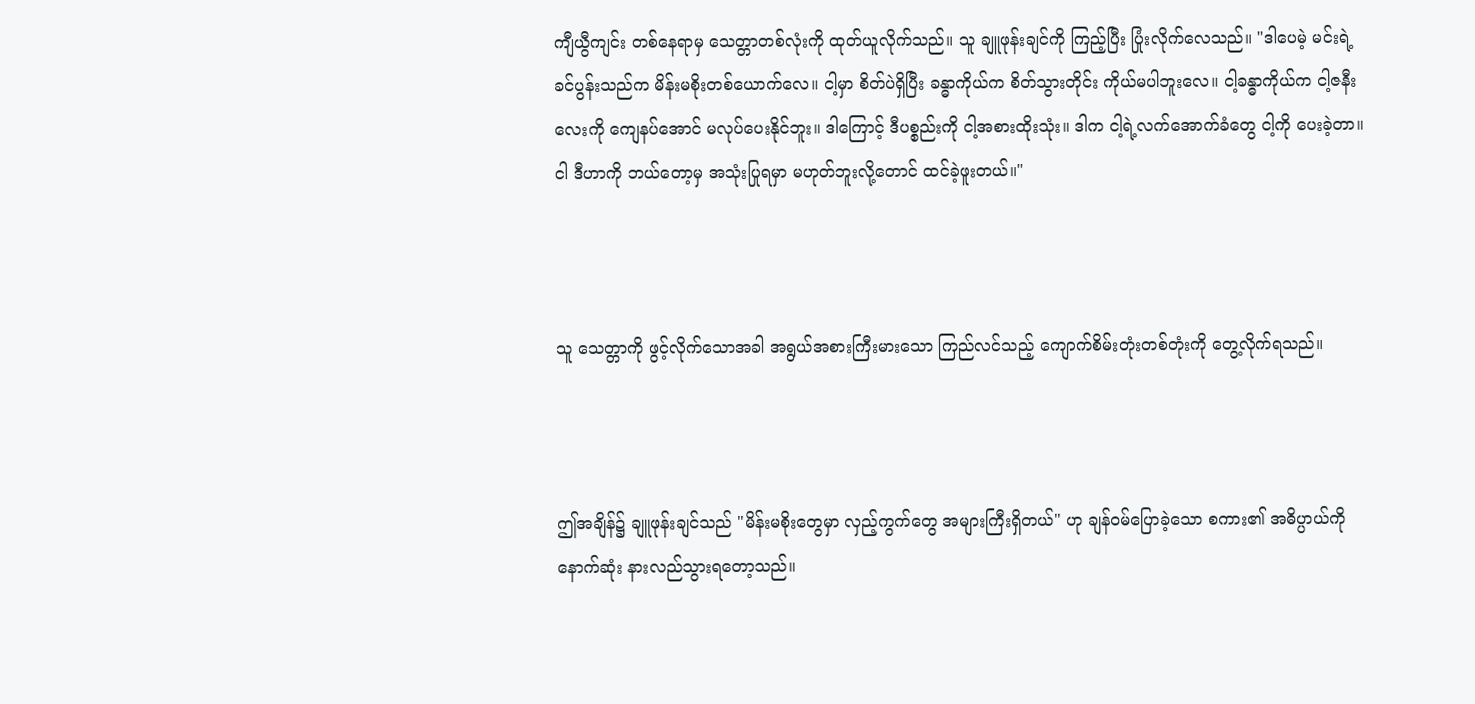ကျီယွီကျင်း တစ်နေရာမှ သေတ္တာတစ်လုံးကို ထုတ်ယူလိုက်သည်။ သူ ချူဖုန်းချင်ကို ကြည့်ပြီး ပြုံးလိုက်လေသည်။ "ဒါပေမဲ့ မင်းရဲ့ခင်ပွန်းသည်က မိန်းမစိုးတစ်ယောက်လေ။ ငါ့မှာ စိတ်ပဲရှိပြီး ခန္ဓာကိုယ်က စိတ်သွားတိုင်း ကိုယ်မပါဘူးလေ။ ငါ့ခန္ဓာကိုယ်က ငါ့ဇနီးလေးကို ကျေနပ်အောင် မလုပ်ပေးနိုင်ဘူး။ ဒါကြောင့် ဒီပစ္စည်းကို ငါ့အစားထိုးသုံး။ ဒါက ငါ့ရဲ့လက်အောက်ခံတွေ ငါ့ကို ပေးခဲ့တာ။ ငါ ဒီဟာကို ဘယ်တော့မှ အသုံးပြုရမှာ မဟုတ်ဘူးလို့တောင် ထင်ခဲ့ဖူးတယ်။"



သူ သေတ္တာကို ဖွင့်လိုက်သောအခါ အရွယ်အစားကြီးမားသော ကြည်လင်သည့် ကျောက်စိမ်းတုံးတစ်တုံးကို တွေ့လိုက်ရသည်။



ဤအချိန်၌ ချူဖုန်းချင်သည် "မိန်းမစိုးတွေမှာ လှည့်ကွက်တွေ အများကြီးရှိတယ်" ဟု ချန်ဝမ်ပြောခဲ့သော စကား၏ အဓိပ္ပာယ်ကို နောက်ဆုံး နားလည်သွားရတော့သည်။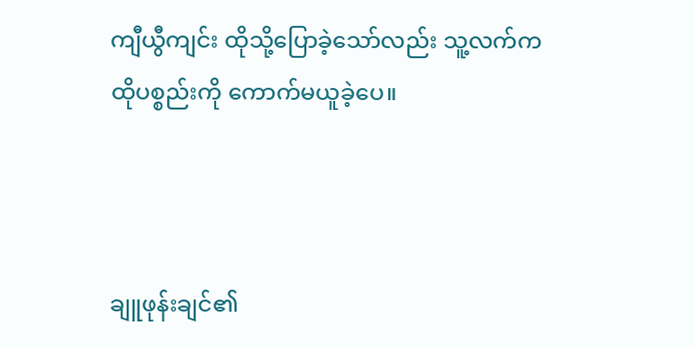ကျီယွီကျင်း ထိုသို့ပြောခဲ့သော်လည်း သူ့လက်က ထိုပစ္စည်းကို ကောက်မယူခဲ့ပေ။



ချူဖုန်းချင်၏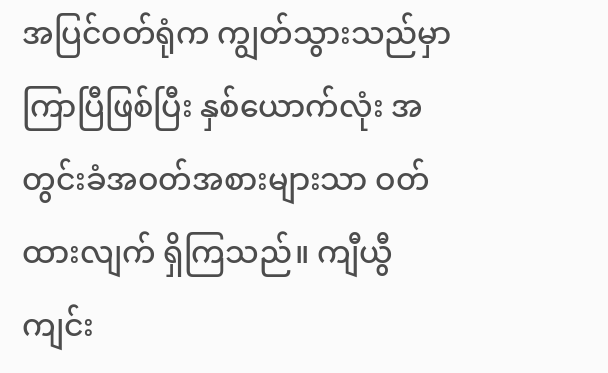အပြင်ဝတ်ရုံက ကျွတ်သွားသည်မှာ ကြာပြီဖြစ်ပြီး နှစ်ယောက်လုံး အတွင်းခံအဝတ်အစားများသာ ဝတ်ထားလျက် ရှိကြသည်။ ကျီယွီကျင်း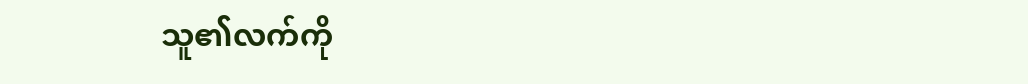သူ၏လက်ကို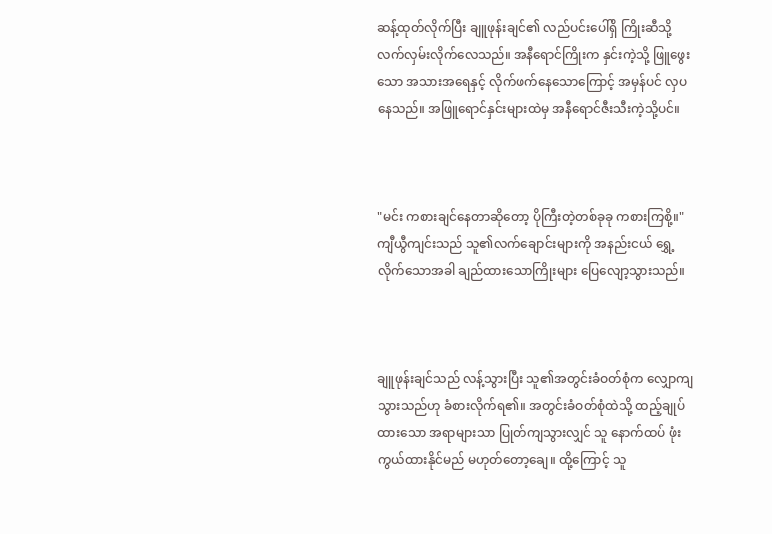ဆန့်ထုတ်လိုက်ပြီး ချူဖုန်းချင်၏ လည်ပင်းပေါ်ရှိ ကြိုးဆီသို့ လက်လှမ်းလိုက်လေသည်။ အနီရောင်ကြိုးက နှင်းကဲ့သို့ ဖြူဖွေးသော အသားအရေနှင့် လိုက်ဖက်နေသောကြောင့် အမှန်ပင် လှပနေသည်။ အဖြူရောင်နှင်းများထဲမှ အနီရောင်ဇီးသီးကဲ့သို့ပင်။



"မင်း ကစားချင်နေတာဆိုတော့ ပိုကြီးတဲ့တစ်ခုခု ကစားကြစို့။" ကျီယွီကျင်းသည် သူ၏လက်ချောင်းများကို အနည်းငယ် ရွှေ့လိုက်သောအခါ ချည်ထားသောကြိုးများ ပြေလျော့သွားသည်။



ချူဖုန်းချင်သည် လန့်သွားပြီး သူ၏အတွင်းခံဝတ်စုံက လျှောကျသွားသည်ဟု ခံစားလိုက်ရ၏။ အတွင်းခံဝတ်စုံထဲသို့ ထည့်ချုပ်ထားသော အရာများသာ ပြုတ်ကျသွားလျှင် သူ နောက်ထပ် ဖုံးကွယ်ထားနိုင်မည် မဟုတ်တော့ချေ။ ထို့ကြောင့် သူ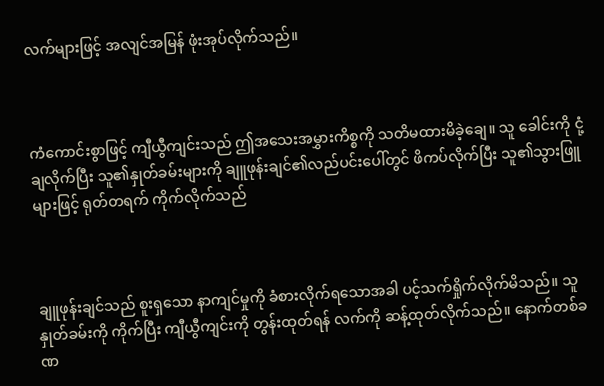လက်များဖြင့် အလျင်အမြန် ဖုံးအုပ်လိုက်သည်။



ကံကောင်းစွာဖြင့် ကျီယွီကျင်းသည် ဤအသေးအမွှားကိစ္စကို သတိမထားမိခဲ့ချေ။ သူ ခေါင်းကို ငုံ့ချလိုက်ပြီး သူ၏နှုတ်ခမ်းများကို ချူဖုန်းချင်၏လည်ပင်းပေါ်တွင် ဖိကပ်လိုက်ပြီး သူ၏သွားဖြူများဖြင့် ရုတ်တရက် ကိုက်လိုက်သည်



ချူဖုန်းချင်သည် စူးရှသော နာကျင်မှုကို ခံစားလိုက်ရသောအခါ ပင့်သက်ရှိုက်လိုက်မိသည်။ သူ နှုတ်ခမ်းကို ကိုက်ပြီး ကျီယွီကျင်းကို တွန်းထုတ်ရန် လက်ကို ဆန့်ထုတ်လိုက်သည်။ နောက်တစ်ခဏ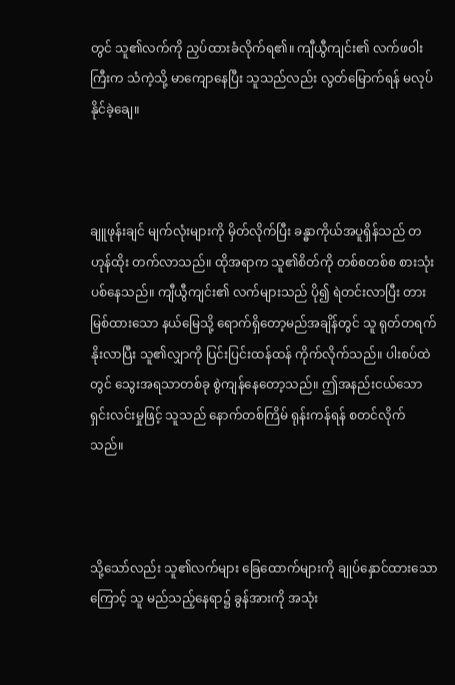တွင် သူ၏လက်ကို ညှပ်ထားခံလိုက်ရ၏။ ကျီယွီကျင်း၏ လက်ဖဝါးကြီးက သံကဲ့သို့ မာကျောနေပြီး သူသည်လည်း လွတ်မြောက်ရန် မလုပ်နိုင်ခဲ့ချေ။



ချူဖုန်းချင် မျက်လုံးများကို မှိတ်လိုက်ပြီး ခန္ဓာကိုယ်အပူရှိန်သည် တဟုန်ထိုး တက်လာသည်။ ထိုအရာက သူ၏စိတ်ကို တစ်စတစ်စ စားသုံးပစ်နေသည်။ ကျီယွီကျင်း၏ လက်များသည် ပို၍ ရဲတင်းလာပြီး တားမြစ်ထားသော နယ်မြေသို့ ရောက်ရှိတော့မည်အချိန်တွင် သူ ရုတ်တရက် နိုးလာပြီး သူ၏လျှာကို ပြင်းပြင်းထန်ထန် ကိုက်လိုက်သည်။ ပါးစပ်ထဲတွင် သွေးအရသာတစ်ခု စွဲကျန်နေတော့သည်။ ဤအနည်းငယ်သော ရှင်းလင်းမှုဖြင့် သူသည် နောက်တစ်ကြိမ် ရုန်းကန်ရန် စတင်လိုက်သည်။



သို့သော်လည်း သူ၏လက်များ ခြေထောက်များကို ချုပ်နှောင်ထားသောကြောင့် သူ မည်သည့်နေရာ၌ ခွန်အားကို အသုံး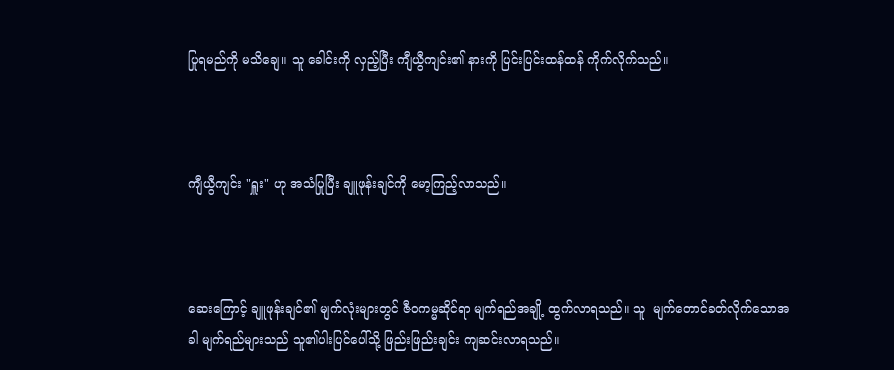ပြုရမည်ကို မသိချေ။ သူ ခေါင်းကို လှည့်ပြီး ကျီယွီကျင်း၏ နားကို ပြင်းပြင်းထန်ထန် ကိုက်လိုက်သည်။



ကျီယွီကျင်း "ရှူး" ဟု အသံပြုပြီး ချူဖုန်းချင်ကို မော့ကြည့်လာသည်။



ဆေးကြောင့် ချူဖုန်းချင်၏ မျက်လုံးများတွင် ဇီဝကမ္မဆိုင်ရာ မျက်ရည်အချို့ ထွက်လာရသည်။ သူ  မျက်တောင်ခတ်လိုက်သောအခါ မျက်ရည်များသည် သူ၏ပါးပြင်ပေါ်သို့ ဖြည်းဖြည်းချင်း ကျဆင်းလာရသည်။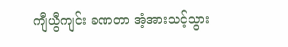ကျီယွီကျင်း ခဏတာ အံ့အားသင့်သွား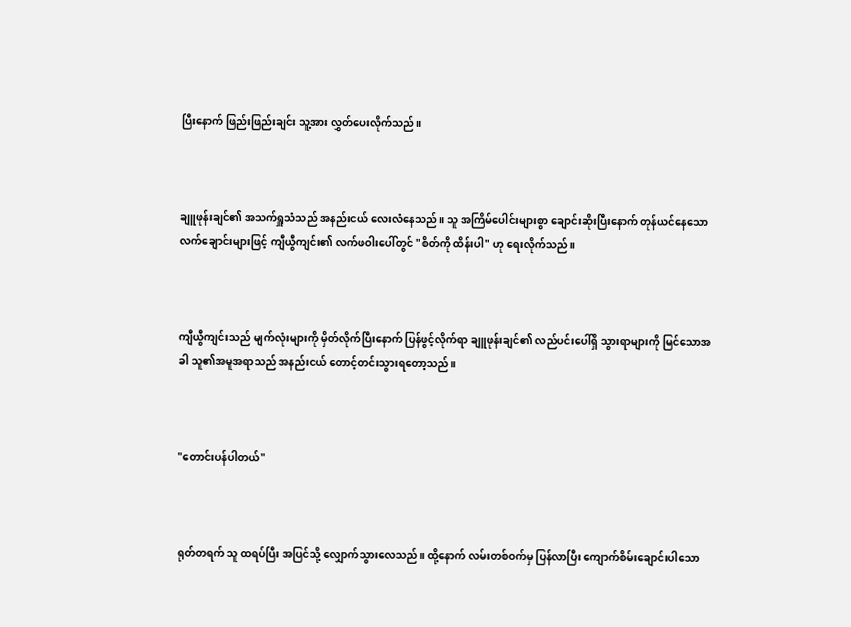ပြီးနောက် ဖြည်းဖြည်းချင်း သူ့အား လွှတ်ပေးလိုက်သည်။



ချူဖုန်းချင်၏ အသက်ရှူသံသည် အနည်းငယ် လေးလံနေသည်။ သူ အကြိမ်ပေါင်းများစွာ ချောင်းဆိုးပြီးနောက် တုန်ယင်နေသော လက်ချောင်းများဖြင့် ကျီယွီကျင်း၏ လက်ဖဝါးပေါ်တွင် "စိတ်ကို ထိန်းပါ" ဟု ရေးလိုက်သည်။



ကျီယွီကျင်းသည် မျက်လုံးများကို မှိတ်လိုက်ပြီးနောက် ပြန်ဖွင့်လိုက်ရာ ချူဖုန်းချင်၏ လည်ပင်းပေါ်ရှိ သွားရာများကို မြင်သောအခါ သူ၏အမူအရာသည် အနည်းငယ် တောင့်တင်းသွားရတော့သည်။



"တောင်းပန်ပါတယ်"



ရုတ်တရက် သူ ထရပ်ပြီး အပြင်သို့ လျှောက်သွားလေသည်။ ထို့နောက် လမ်းတစ်ဝက်မှ ပြန်လာပြီး ကျောက်စိမ်းချောင်းပါသော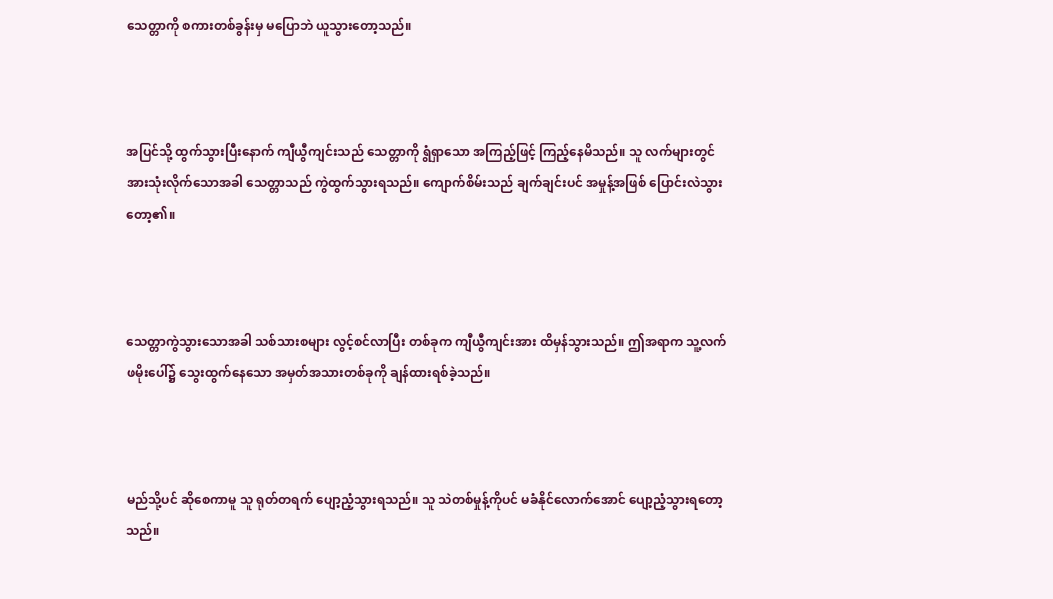သေတ္တာကို စကားတစ်ခွန်းမှ မပြောဘဲ ယူသွားတော့သည်။



အပြင်သို့ ထွက်သွားပြီးနောက် ကျီယွီကျင်းသည် သေတ္တာကို ရွံရှာသော အကြည့်ဖြင့် ကြည့်နေမိသည်။ သူ လက်များတွင် အားသုံးလိုက်သောအခါ သေတ္တာသည် ကွဲထွက်သွားရသည်။ ကျောက်စိမ်းသည် ချက်ချင်းပင် အမှုန့်အဖြစ် ပြောင်းလဲသွားတော့၏။



သေတ္တာကွဲသွားသောအခါ သစ်သားစများ လွင့်စင်လာပြီး တစ်ခုက ကျီယွီကျင်းအား ထိမှန်သွားသည်။ ဤအရာက သူ့လက်ဖမိုးပေါ်၌ သွေးထွက်နေသော အမှတ်အသားတစ်ခုကို ချန်ထားရစ်ခဲ့သည်။



မည်သို့ပင် ဆိုစေကာမူ သူ ရုတ်တရက် ပျော့ညံ့သွားရသည်။ သူ သဲတစ်မှုန့်ကိုပင် မခံနိုင်လောက်အောင် ပျော့ညံ့သွားရတော့သည်။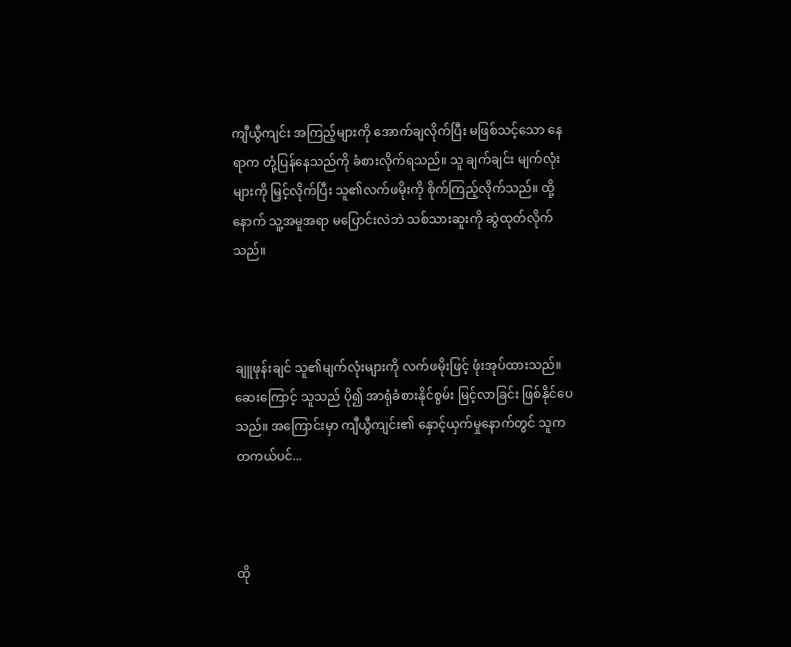ကျီယွီကျင်း အကြည့်များကို အောက်ချလိုက်ပြီး မဖြစ်သင့်သော နေရာက တုံ့ပြန်နေသည်ကို ခံစားလိုက်ရသည်။ သူ ချက်ချင်း မျက်လုံးများကို မြှင့်လိုက်ပြီး သူ၏လက်ဖမိုးကို စိုက်ကြည့်လိုက်သည်။ ထို့နောက် သူ့အမူအရာ မပြောင်းလဲဘဲ သစ်သားဆူးကို ဆွဲထုတ်လိုက်သည်။



ချူဖုန်းချင် သူ၏မျက်လုံးများကို လက်ဖမိုးဖြင့် ဖုံးအုပ်ထားသည်။ ဆေးကြောင့် သူသည် ပို၍ အာရုံခံစားနိုင်စွမ်း မြင့်လာခြင်း ဖြစ်နိုင်ပေသည်။ အကြောင်းမှာ ကျီယွီကျင်း၏ နှောင့်ယှက်မှုနောက်တွင် သူက တကယ်ပင်...



ထို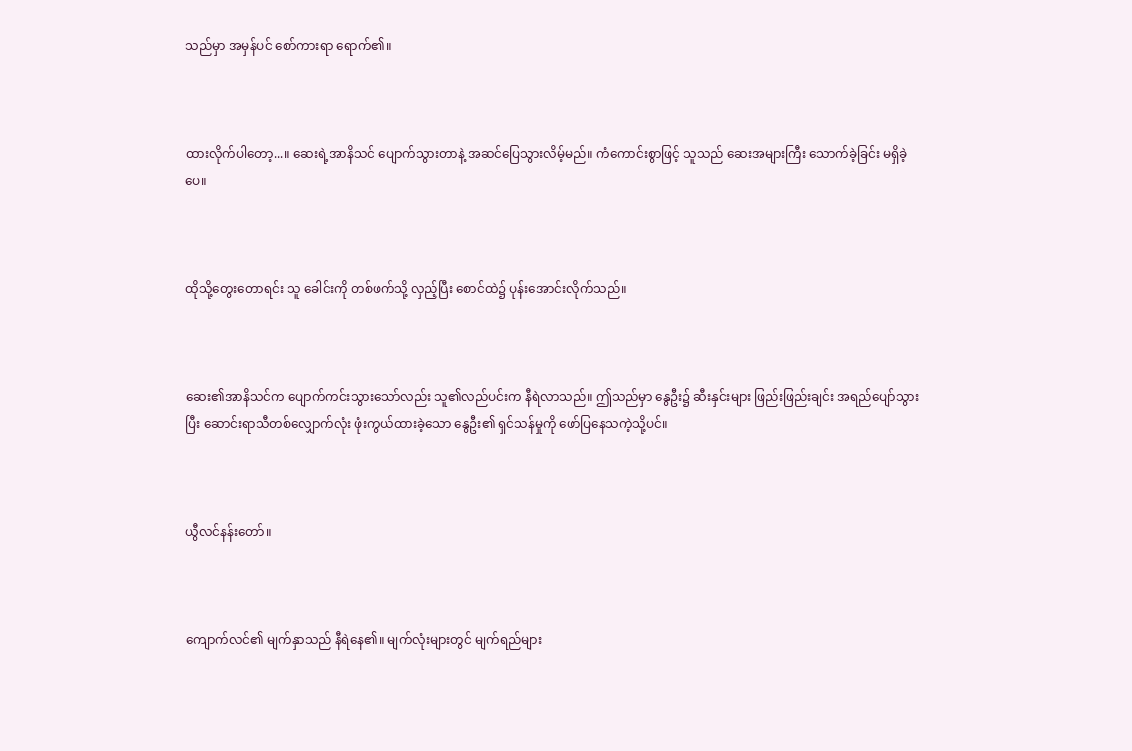သည်မှာ အမှန်ပင် စော်ကားရာ ရောက်၏။



ထားလိုက်ပါတော့...။ ဆေးရဲ့အာနိသင် ပျောက်သွားတာနဲ့ အဆင်ပြေသွားလိမ့်မည်။ ကံကောင်းစွာဖြင့် သူသည် ဆေးအများကြီး သောက်ခဲ့ခြင်း မရှိခဲ့ပေ။



ထိုသို့တွေးတောရင်း သူ ခေါင်းကို တစ်ဖက်သို့ လှည့်ပြီး စောင်ထဲ၌ ပုန်းအောင်းလိုက်သည်။



ဆေး၏အာနိသင်က ပျောက်ကင်းသွားသော်လည်း သူ၏လည်ပင်းက နီရဲလာသည်။ ဤသည်မှာ နွေဦး၌ ဆီးနှင်းများ ဖြည်းဖြည်းချင်း အရည်ပျော်သွားပြီး ဆောင်းရာသီတစ်လျှောက်လုံး ဖုံးကွယ်ထားခဲ့သော နွေဦး၏ ရှင်သန်မှုကို ဖော်ပြနေသကဲ့သို့ပင်။



ယွီလင်နန်းတော်။



ကျောက်လင်၏ မျက်နှာသည် နီရဲနေ၏။ မျက်လုံးများတွင် မျက်ရည်များ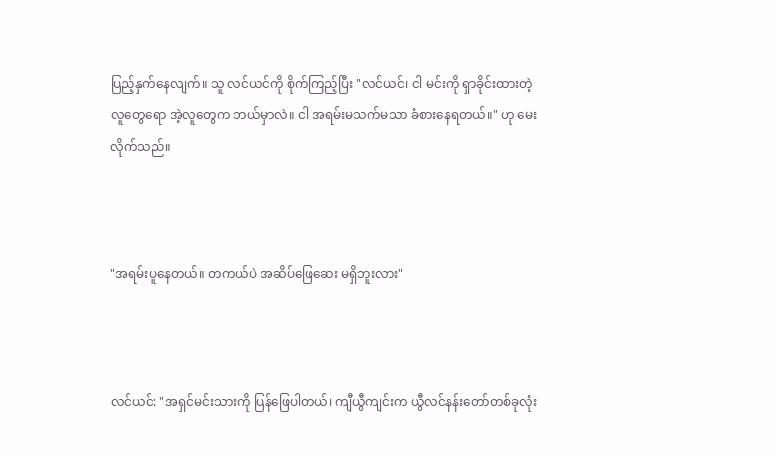ပြည့်နှက်နေလျက်။ သူ လင်ယင်ကို စိုက်ကြည့်ပြီး "လင်ယင်၊ ငါ မင်းကို ရှာခိုင်းထားတဲ့လူတွေရော အဲ့လူတွေက ဘယ်မှာလဲ။ ငါ အရမ်းမသက်မသာ ခံစားနေရတယ်။" ဟု မေးလိုက်သည်။



"အရမ်းပူနေတယ်။ တကယ်ပဲ အဆိပ်ဖြေဆေး မရှိဘူးလား"



လင်ယင်: "အရှင်မင်းသားကို ပြန်ဖြေပါတယ်၊ ကျီယွီကျင်းက ယွီလင်နန်းတော်တစ်ခုလုံး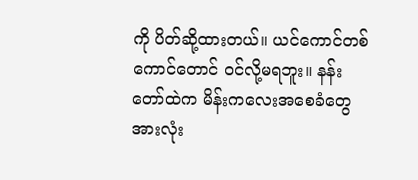ကို ပိတ်ဆို့ထားတယ်။ ယင်ကောင်တစ်ကောင်တောင် ဝင်လို့မရဘူး။ နန်းတော်ထဲက မိန်းကလေးအစေခံတွေ အားလုံး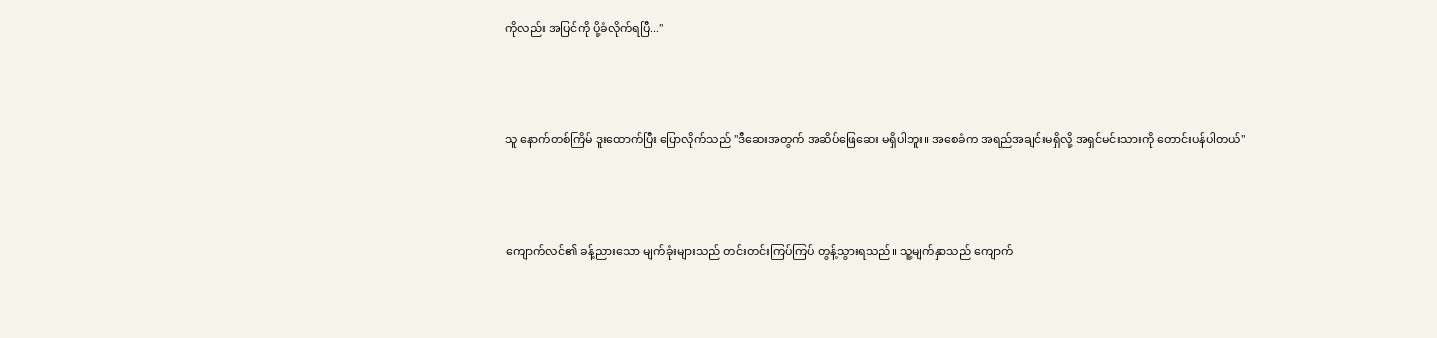ကိုလည်း အပြင်ကို ပို့ခံလိုက်ရပြီ..."



သူ နောက်တစ်ကြိမ် ဒူးထောက်ပြီး ပြောလိုက်သည် "ဒီဆေးအတွက် အဆိပ်ဖြေဆေး မရှိပါဘူး။ အစေခံက အရည်အချင်းမရှိလို့ အရှင်မင်းသားကို တောင်းပန်ပါတယ်"



ကျောက်လင်၏ ခန့်ညားသော မျက်ခုံးများသည် တင်းတင်းကြပ်ကြပ် တွန့်သွားရသည်။ သူ့မျက်နှာသည် ကျောက်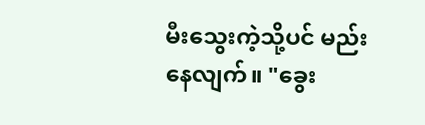မီးသွေးကဲ့သို့ပင် မည်းနေလျက်။ "ခွေး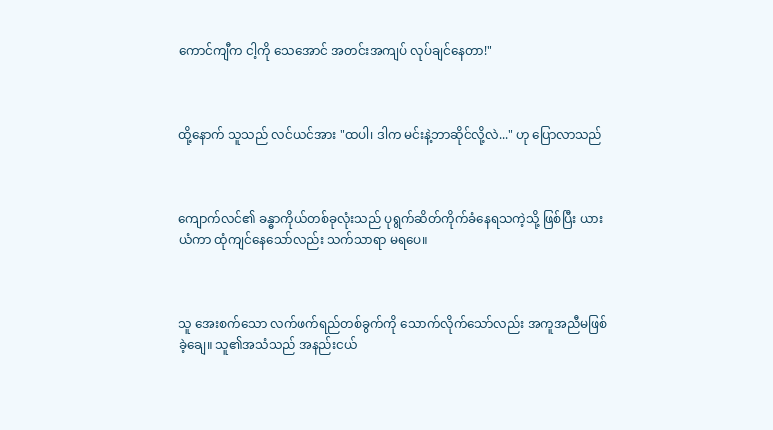ကောင်ကျီက ငါ့ကို သေအောင် အတင်းအကျပ် လုပ်ချင်နေတာ!"



ထို့နောက် သူသည် လင်ယင်အား "ထပါ၊ ဒါက မင်းနဲ့ဘာဆိုင်လို့လဲ..." ဟု ပြောလာသည်



ကျောက်လင်၏ ခန္ဓာကိုယ်တစ်ခုလုံးသည် ပုရွက်ဆိတ်ကိုက်ခံနေရသကဲ့သို့ ဖြစ်ပြီး ယားယံကာ ထုံကျင်နေသော်လည်း သက်သာရာ မရပေ။



သူ အေးစက်သော လက်ဖက်ရည်တစ်ခွက်ကို သောက်လိုက်သော်လည်း အကူအညီမဖြစ်ခဲ့ချေ။ သူ၏အသံသည် အနည်းငယ်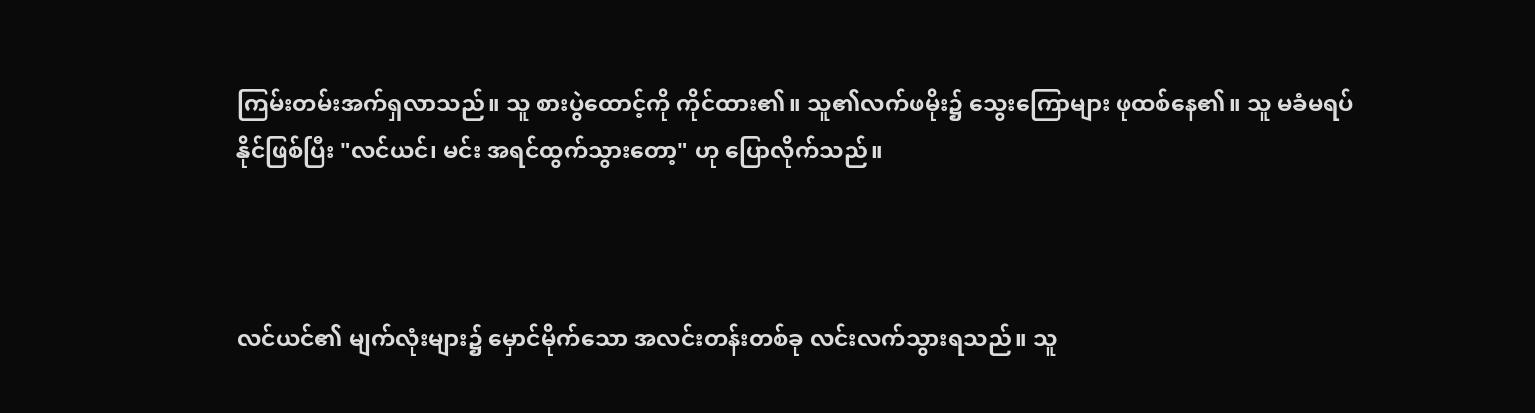ကြမ်းတမ်းအက်ရှလာသည်။ သူ စားပွဲထောင့်ကို ကိုင်ထား၏။ သူ၏လက်ဖမိုး၌ သွေးကြောများ ဖုထစ်နေ၏။ သူ မခံမရပ်နိုင်ဖြစ်ပြီး "လင်ယင်၊ မင်း အရင်ထွက်သွားတော့" ဟု ပြောလိုက်သည်။



လင်ယင်၏ မျက်လုံးများ၌ မှောင်မိုက်သော အလင်းတန်းတစ်ခု လင်းလက်သွားရသည်။ သူ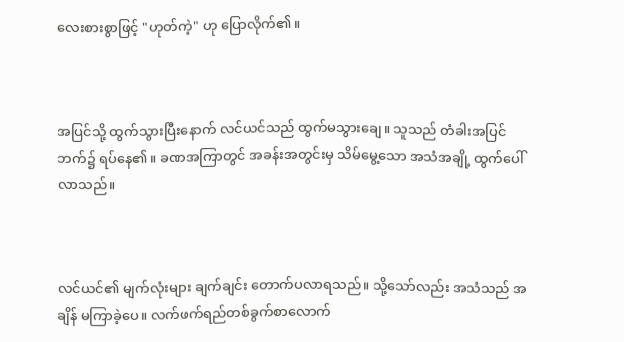လေးစားစွာဖြင့် "ဟုတ်ကဲ့" ဟု ပြောလိုက်၏။



အပြင်သို့ ထွက်သွားပြီးနောက် လင်ယင်သည် ထွက်မသွားချေ။ သူသည် တံခါးအပြင်ဘက်၌ ရပ်နေ၏။ ခဏအကြာတွင် အခန်းအတွင်းမှ သိမ်မွေ့သော အသံအချို့ ထွက်ပေါ်လာသည်။



လင်ယင်၏ မျက်လုံးများ ချက်ချင်း တောက်ပလာရသည်။ သို့သော်လည်း အသံသည် အချိန် မကြာခဲ့ပေ။ လက်ဖက်ရည်တစ်ခွက်စာလောက်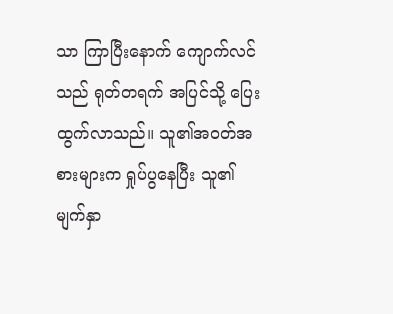သာ ကြာပြီးနောက် ကျောက်လင်သည် ရုတ်တရက် အပြင်သို့ ပြေးထွက်လာသည်။ သူ၏အဝတ်အစားများက ရှုပ်ပွနေပြီး သူ၏မျက်နှာ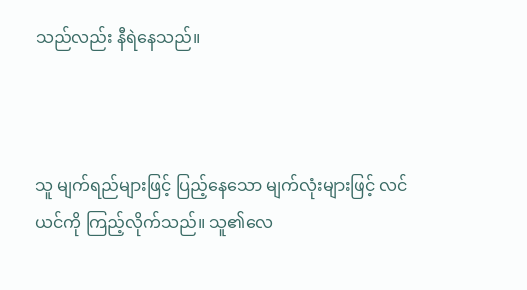သည်လည်း နီရဲနေသည်။



သူ မျက်ရည်များဖြင့် ပြည့်နေသော မျက်လုံးများဖြင့် လင်ယင်ကို ကြည့်လိုက်သည်။ သူ၏လေ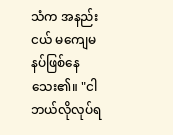သံက အနည်းငယ် မကျေမနပ်ဖြစ်နေသေး၏။ "ငါ ဘယ်လိုလုပ်ရ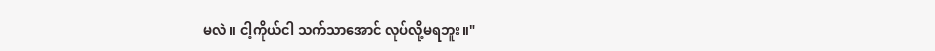မလဲ။ ငါ့ကိုယ်ငါ သက်သာအောင် လုပ်လို့မရဘူး။"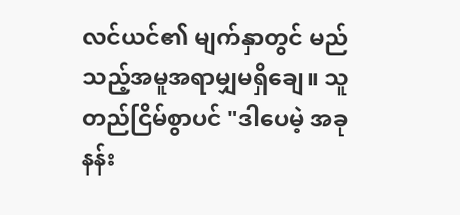လင်ယင်၏ မျက်နှာတွင် မည်သည့်အမူအရာမျှမရှိချေ။ သူ တည်ငြိမ်စွာပင် "ဒါပေမဲ့ အခု နန်း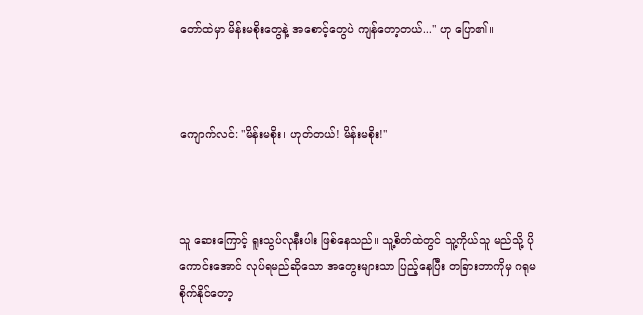တော်ထဲမှာ မိန်းမစိုးတွေနဲ့ အစောင့်တွေပဲ ကျန်တော့တယ်..." ဟု ပြော၏။



ကျောက်လင်: "မိန်းမစိုး၊ ဟုတ်တယ်! မိန်းမစိုး!"



သူ ဆေးကြောင့် ရူးသွပ်လုနီးပါး ဖြစ်နေသည်။ သူ့စိတ်ထဲတွင် သူ့ကိုယ်သူ မည်သို့ ပိုကောင်းအောင် လုပ်ရမည်ဆိုသော အတွေးများသာ ပြည့်နေပြီး တခြားဘာကိုမှ ဂရုမစိုက်နိုင်တော့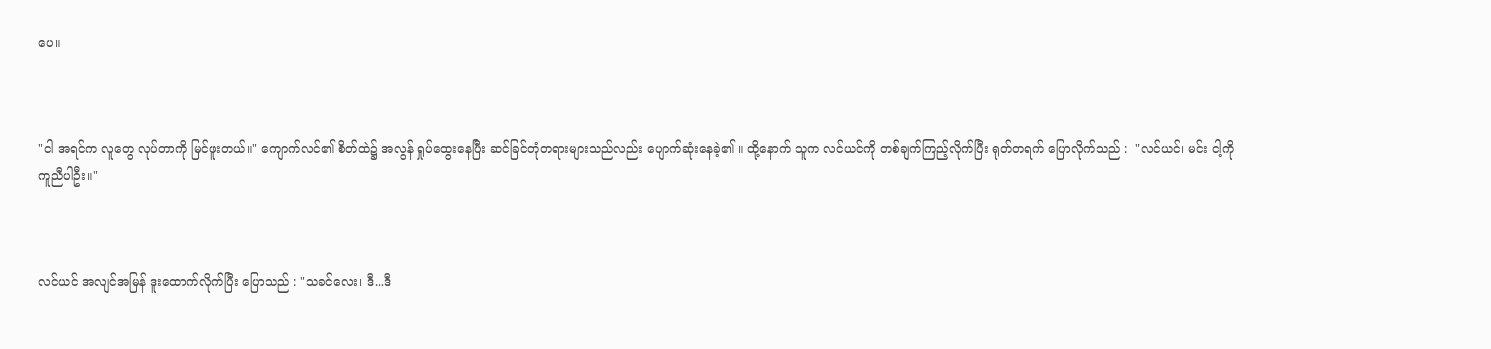ပေ။



"ငါ အရင်က လူတွေ လုပ်တာကို မြင်ဖူးတယ်။" ကျောက်လင်၏ စိတ်ထဲ၌ အလွန် ရှုပ်ထွေးနေပြီး ဆင်ခြင်တုံတရားများသည်လည်း ပျောက်ဆုံးနေခဲ့၏ ။ ထို့နောက် သူက လင်ယင်ကို တစ်ချက်ကြည့်လိုက်ပြီး ရုတ်တရက် ပြောလိုက်သည် :  "လင်ယင်၊ မင်း ငါ့ကို ကူညီပါဦး။"



လင်ယင် အလျင်အမြန် ဒူးထောက်လိုက်ပြီး ပြောသည် : "သခင်လေး၊ ဒီ...ဒီ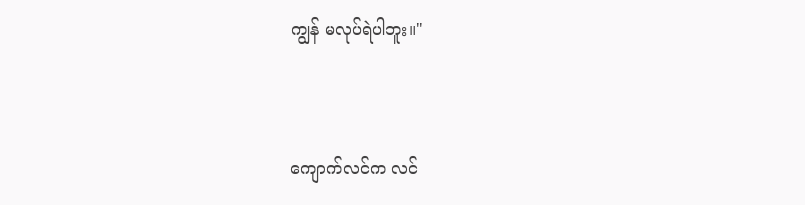ကျွန် မလုပ်ရဲပါဘူး။"



ကျောက်လင်က လင်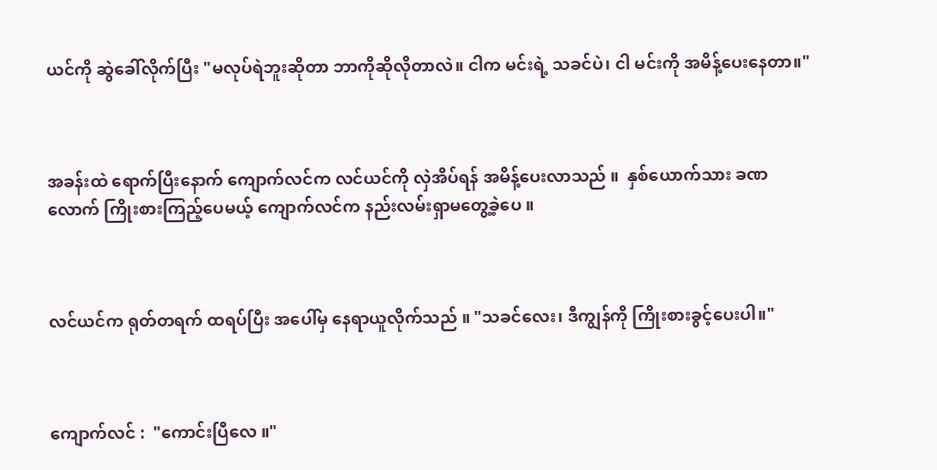ယင်ကို ဆွဲခေါ်လိုက်ပြီး "မလုပ်ရဲဘူးဆိုတာ ဘာကိုဆိုလိုတာလဲ။ ငါက မင်းရဲ့ သခင်ပဲ၊ ငါ မင်းကို အမိန့်ပေးနေတာ။"



အခန်းထဲ ရောက်ပြီးနောက် ကျောက်လင်က လင်ယင်ကို လှဲအိပ်ရန် အမိန့်ပေးလာသည် ။  နှစ်ယောက်သား ခဏလောက် ကြိုးစားကြည့်ပေမယ့် ကျောက်လင်က နည်းလမ်းရှာမတွေ့ခဲ့ပေ ။



လင်ယင်က ရုတ်တရက် ထရပ်ပြီး အပေါ်မှ နေရာယူလိုက်သည် ။ "သခင်လေး၊ ဒီကျွန်ကို ကြိုးစားခွင့်ပေးပါ။"



ကျောက်လင် :  "ကောင်းပြီလေ ။"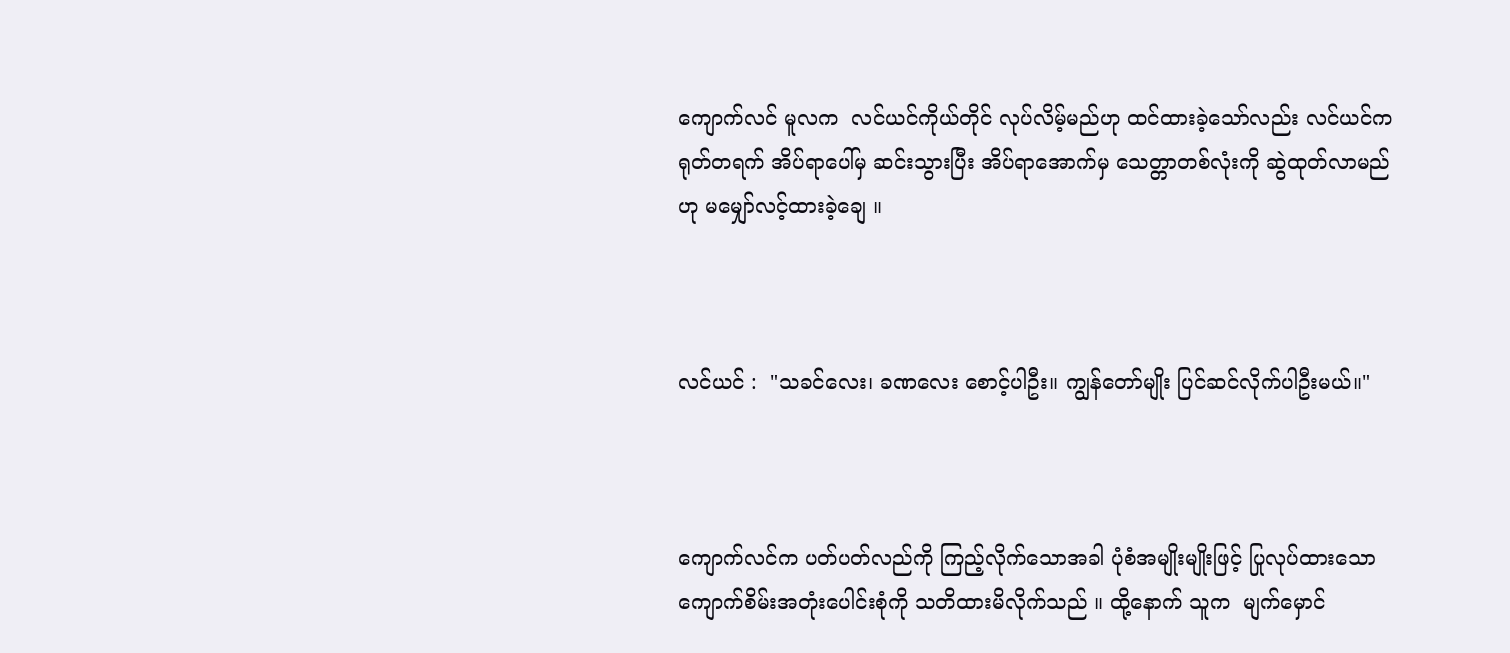ကျောက်လင် မူလက  လင်ယင်ကိုယ်တိုင် လုပ်လိမ့်မည်ဟု ထင်ထားခဲ့သော်လည်း လင်ယင်က ရုတ်တရက် အိပ်ရာပေါ်မှ ဆင်းသွားပြီး အိပ်ရာအောက်မှ သေတ္တာတစ်လုံးကို ဆွဲထုတ်လာမည်ဟု မမျှော်လင့်ထားခဲ့ချေ ။



လင်ယင် :  "သခင်လေး၊ ခဏလေး စောင့်ပါဦး။ ကျွန်တော်မျိုး ပြင်ဆင်လိုက်ပါဦးမယ်။"



ကျောက်လင်က ပတ်ပတ်လည်ကို ကြည့်လိုက်သောအခါ ပုံစံအမျိုးမျိုးဖြင့် ပြုလုပ်ထားသော ကျောက်စိမ်းအတုံးပေါင်းစုံကို သတိထားမိလိုက်သည် ။ ထို့နောက် သူက  မျက်မှောင်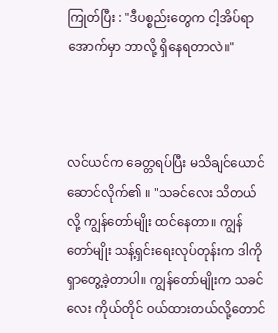ကြုတ်ပြီး : "ဒီပစ္စည်းတွေက ငါ့အိပ်ရာအောက်မှာ ဘာလို့ ရှိနေရတာလဲ။"



လင်ယင်က ခေတ္တရပ်ပြီး မသိချင်ယောင်ဆောင်လိုက်၏ ။ "သခင်လေး သိတယ်လို့ ကျွန်တော်မျိုး ထင်နေတာ။ ကျွန်တော်မျိုး သန့်ရှင်းရေးလုပ်တုန်းက ဒါကို ရှာတွေ့ခဲ့တာပါ။ ကျွန်တော်မျိုးက သခင်လေး ကိုယ်တိုင် ဝယ်ထားတယ်လို့တောင်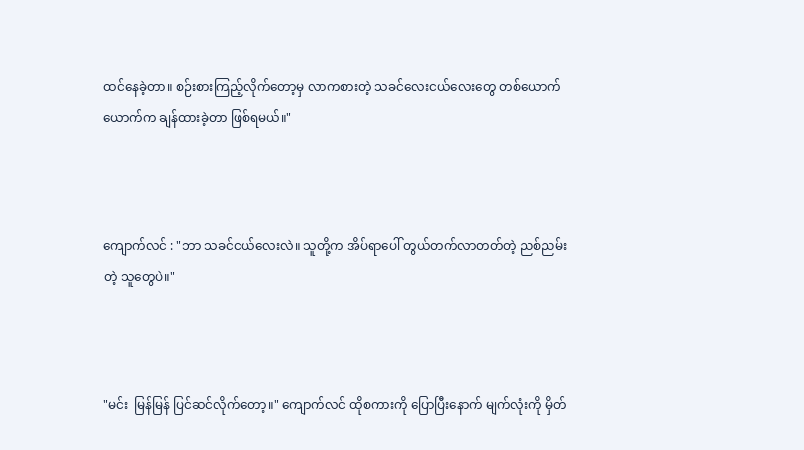ထင်နေခဲ့တာ။ စဉ်းစားကြည့်လိုက်တော့မှ လာကစားတဲ့ သခင်လေးငယ်လေးတွေ တစ်ယောက်ယောက်က ချန်ထားခဲ့တာ ဖြစ်ရမယ်။"



ကျောက်လင် : "ဘာ သခင်ငယ်လေးလဲ။ သူတို့က အိပ်ရာပေါ် တွယ်တက်လာတတ်တဲ့ ညစ်ညမ်းတဲ့ သူတွေပဲ။"



"မင်း  မြန်မြန် ပြင်ဆင်လိုက်တော့။" ကျောက်လင် ထိုစကားကို ပြောပြီးနောက် မျက်လုံးကို မှိတ်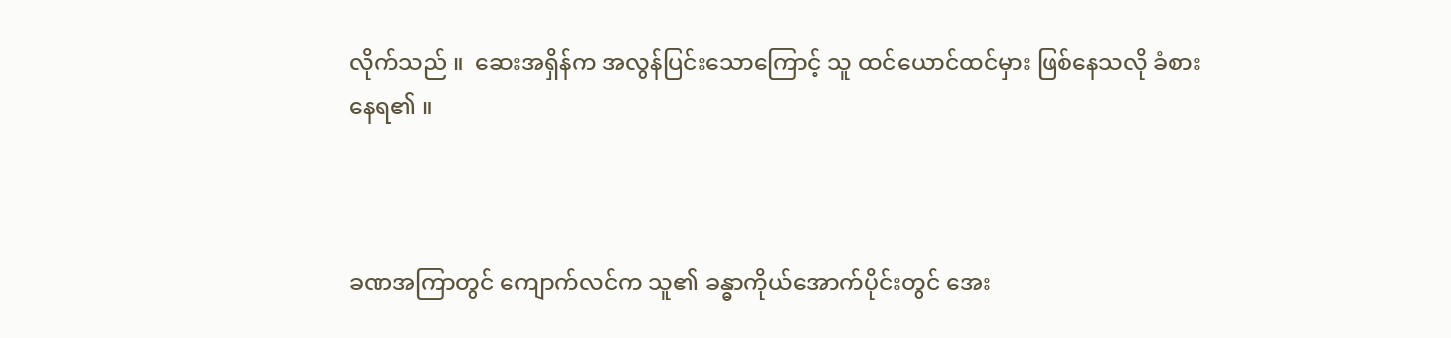လိုက်သည် ။  ဆေးအရှိန်က အလွန်ပြင်းသောကြောင့် သူ ထင်ယောင်ထင်မှား ဖြစ်နေသလို ခံစားနေရ၏ ။



ခဏအကြာတွင် ကျောက်လင်က သူ၏ ခန္ဓာကိုယ်အောက်ပိုင်းတွင် အေး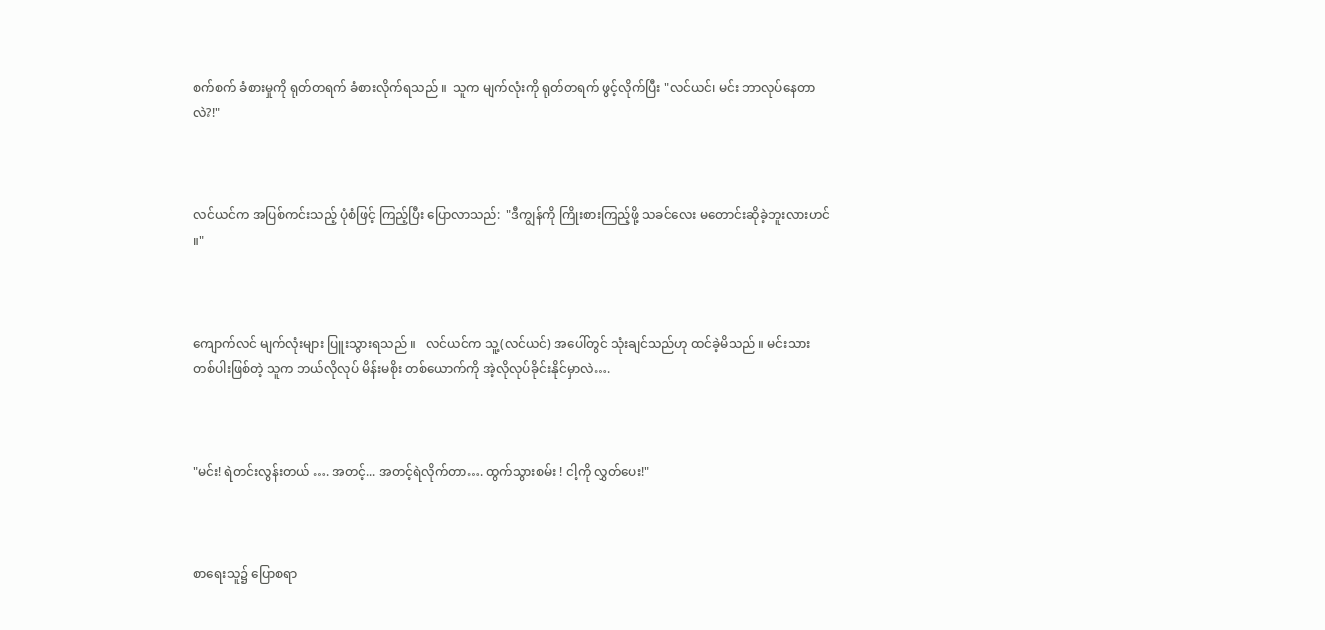စက်စက် ခံစားမှုကို ရုတ်တရက် ခံစားလိုက်ရသည် ။  သူက မျက်လုံးကို ရုတ်တရက် ဖွင့်လိုက်ပြီး "လင်ယင်၊ မင်း ဘာလုပ်နေတာလဲ?!"



လင်ယင်က အပြစ်ကင်းသည့် ပုံစံဖြင့် ကြည့်ပြီး ပြောလာသည်:  "ဒီကျွန်ကို ကြိုးစားကြည့်ဖို့ သခင်လေး မတောင်းဆိုခဲ့ဘူးလားဟင် ။"



ကျောက်လင် မျက်လုံးများ ပြူးသွားရသည် ။   လင်ယင်က သူ့(လင်ယင်) အပေါ်တွင် သုံးချင်သည်ဟု ထင်ခဲ့မိသည် ။ မင်းသားတစ်ပါးဖြစ်တဲ့ သူက ဘယ်လိုလုပ် မိန်းမစိုး တစ်ယောက်ကို အဲ့လိုလုပ်ခိုင်းနိုင်မှာလဲ….



"မင်း! ရဲတင်းလွန်းတယ် …. အတင့်... အတင့်ရဲလိုက်တာ…. ထွက်သွားစမ်း ! ငါ့ကို လွှတ်ပေး!"



စာရေးသူ၌ ပြောစရာ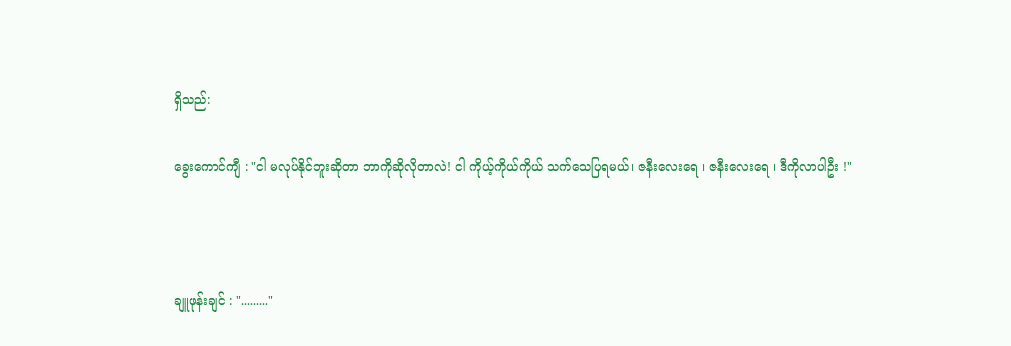ရှိသည်:

ခွေးကောင်ကျီ : "ငါ မလုပ်နိုင်ဘူးဆိုတာ ဘာကိုဆိုလိုတာလဲ! ငါ ကိုယ့်ကိုယ်ကိုယ် သက်သေပြရမယ်၊ ဇနီးလေးရေ ၊ ဇနီးလေးရေ ၊ ဒီကိုလာပါဦး !"



ချူဖုန်းချင် : "........."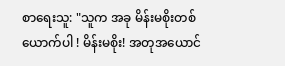စာရေးသူ: "သူက အခု မိန်းမစိုးတစ်ယောက်ပါ ! မိန်းမစိုး! အတုအယောင်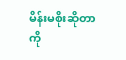မိန်းမစိုးဆိုတာကို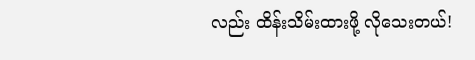လည်း ထိန်းသိမ်းထားဖို့ လိုသေးတယ်!